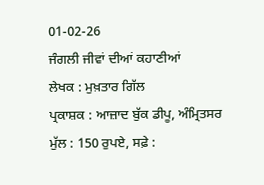01-02-26
ਜੰਗਲੀ ਜੀਵਾਂ ਦੀਆਂ ਕਹਾਣੀਆਂ
ਲੇਖਕ : ਮੁਖ਼ਤਾਰ ਗਿੱਲ
ਪ੍ਰਕਾਸ਼ਕ : ਆਜ਼ਾਦ ਬੁੱਕ ਡੀਪੂ, ਅੰਮ੍ਰਿਤਸਰ
ਮੁੱਲ : 150 ਰੁਪਏ, ਸਫ਼ੇ :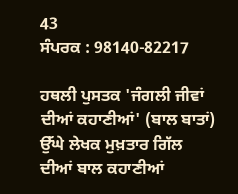43
ਸੰਪਰਕ : 98140-82217

ਹਥਲੀ ਪੁਸਤਕ 'ਜੰਗਲੀ ਜੀਵਾਂ ਦੀਆਂ ਕਹਾਣੀਆਂ' (ਬਾਲ ਬਾਤਾਂ) ਉੱਘੇ ਲੇਖਕ ਮੁਖ਼ਤਾਰ ਗਿੱਲ ਦੀਆਂ ਬਾਲ ਕਹਾਣੀਆਂ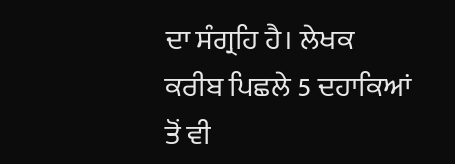ਦਾ ਸੰਗ੍ਰਹਿ ਹੈ। ਲੇਖਕ ਕਰੀਬ ਪਿਛਲੇ 5 ਦਹਾਕਿਆਂ ਤੋਂ ਵੀ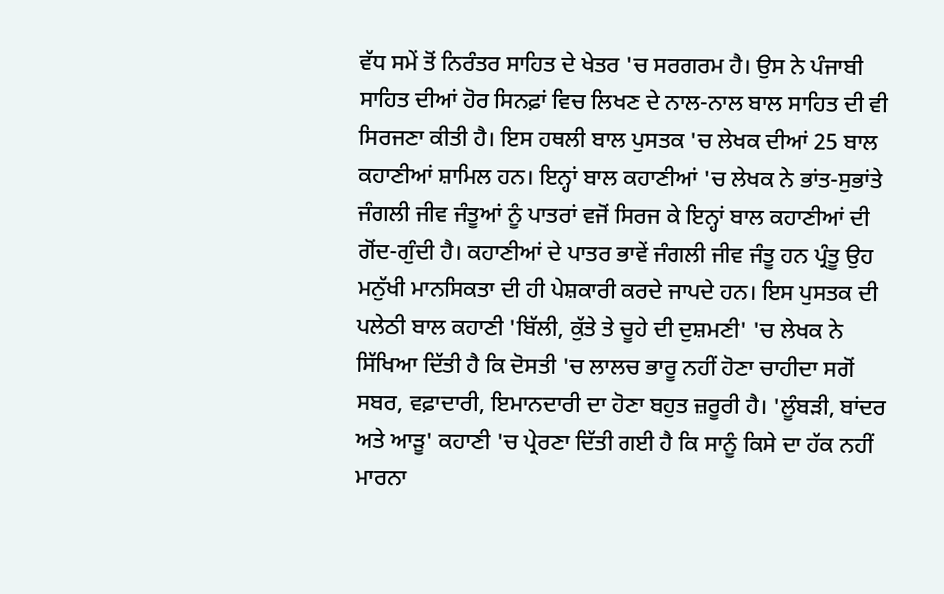ਵੱਧ ਸਮੇਂ ਤੋਂ ਨਿਰੰਤਰ ਸਾਹਿਤ ਦੇ ਖੇਤਰ 'ਚ ਸਰਗਰਮ ਹੈ। ਉਸ ਨੇ ਪੰਜਾਬੀ ਸਾਹਿਤ ਦੀਆਂ ਹੋਰ ਸਿਨਫ਼ਾਂ ਵਿਚ ਲਿਖਣ ਦੇ ਨਾਲ-ਨਾਲ ਬਾਲ ਸਾਹਿਤ ਦੀ ਵੀ ਸਿਰਜਣਾ ਕੀਤੀ ਹੈ। ਇਸ ਹਥਲੀ ਬਾਲ ਪੁਸਤਕ 'ਚ ਲੇਖਕ ਦੀਆਂ 25 ਬਾਲ ਕਹਾਣੀਆਂ ਸ਼ਾਮਿਲ ਹਨ। ਇਨ੍ਹਾਂ ਬਾਲ ਕਹਾਣੀਆਂ 'ਚ ਲੇਖਕ ਨੇ ਭਾਂਤ-ਸੁਭਾਂਤੇ ਜੰਗਲੀ ਜੀਵ ਜੰਤੂਆਂ ਨੂੰ ਪਾਤਰਾਂ ਵਜੋਂ ਸਿਰਜ ਕੇ ਇਨ੍ਹਾਂ ਬਾਲ ਕਹਾਣੀਆਂ ਦੀ ਗੋਂਦ-ਗੁੰਦੀ ਹੈ। ਕਹਾਣੀਆਂ ਦੇ ਪਾਤਰ ਭਾਵੇਂ ਜੰਗਲੀ ਜੀਵ ਜੰਤੂ ਹਨ ਪ੍ਰੰਤੂ ਉਹ ਮਨੁੱਖੀ ਮਾਨਸਿਕਤਾ ਦੀ ਹੀ ਪੇਸ਼ਕਾਰੀ ਕਰਦੇ ਜਾਪਦੇ ਹਨ। ਇਸ ਪੁਸਤਕ ਦੀ ਪਲੇਠੀ ਬਾਲ ਕਹਾਣੀ 'ਬਿੱਲੀ, ਕੁੱਤੇ ਤੇ ਚੂਹੇ ਦੀ ਦੁਸ਼ਮਣੀ' 'ਚ ਲੇਖਕ ਨੇ ਸਿੱਖਿਆ ਦਿੱਤੀ ਹੈ ਕਿ ਦੋਸਤੀ 'ਚ ਲਾਲਚ ਭਾਰੂ ਨਹੀਂ ਹੋਣਾ ਚਾਹੀਦਾ ਸਗੋਂ ਸਬਰ, ਵਫ਼ਾਦਾਰੀ, ਇਮਾਨਦਾਰੀ ਦਾ ਹੋਣਾ ਬਹੁਤ ਜ਼ਰੂਰੀ ਹੈ। 'ਲੂੰਬੜੀ, ਬਾਂਦਰ ਅਤੇ ਆੜੂ' ਕਹਾਣੀ 'ਚ ਪ੍ਰੇਰਣਾ ਦਿੱਤੀ ਗਈ ਹੈ ਕਿ ਸਾਨੂੰ ਕਿਸੇ ਦਾ ਹੱਕ ਨਹੀਂ ਮਾਰਨਾ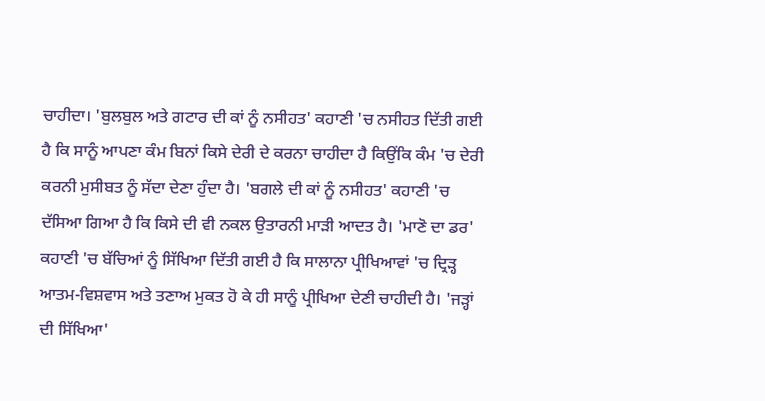ਚਾਹੀਦਾ। 'ਬੁਲਬੁਲ ਅਤੇ ਗਟਾਰ ਦੀ ਕਾਂ ਨੂੰ ਨਸੀਹਤ' ਕਹਾਣੀ 'ਚ ਨਸੀਹਤ ਦਿੱਤੀ ਗਈ ਹੈ ਕਿ ਸਾਨੂੰ ਆਪਣਾ ਕੰਮ ਬਿਨਾਂ ਕਿਸੇ ਦੇਰੀ ਦੇ ਕਰਨਾ ਚਾਹੀਦਾ ਹੈ ਕਿਉਂਕਿ ਕੰਮ 'ਚ ਦੇਰੀ ਕਰਨੀ ਮੁਸੀਬਤ ਨੂੰ ਸੱਦਾ ਦੇਣਾ ਹੁੰਦਾ ਹੈ। 'ਬਗਲੇ ਦੀ ਕਾਂ ਨੂੰ ਨਸੀਹਤ' ਕਹਾਣੀ 'ਚ ਦੱਸਿਆ ਗਿਆ ਹੈ ਕਿ ਕਿਸੇ ਦੀ ਵੀ ਨਕਲ ਉਤਾਰਨੀ ਮਾੜੀ ਆਦਤ ਹੈ। 'ਮਾਣੋ ਦਾ ਡਰ' ਕਹਾਣੀ 'ਚ ਬੱਚਿਆਂ ਨੂੰ ਸਿੱਖਿਆ ਦਿੱਤੀ ਗਈ ਹੈ ਕਿ ਸਾਲਾਨਾ ਪ੍ਰੀਖਿਆਵਾਂ 'ਚ ਦ੍ਰਿੜ੍ਹ ਆਤਮ-ਵਿਸ਼ਵਾਸ ਅਤੇ ਤਣਾਅ ਮੁਕਤ ਹੋ ਕੇ ਹੀ ਸਾਨੂੰ ਪ੍ਰੀਖਿਆ ਦੇਣੀ ਚਾਹੀਦੀ ਹੈ। 'ਜੜ੍ਹਾਂ ਦੀ ਸਿੱਖਿਆ'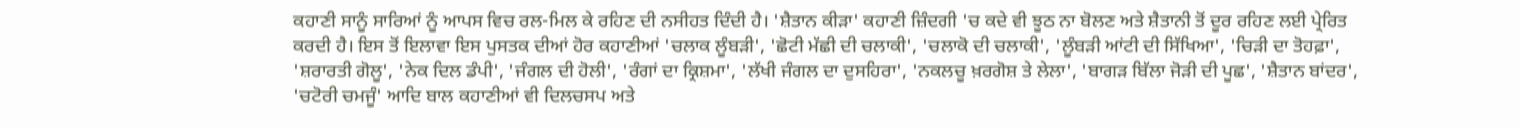ਕਹਾਣੀ ਸਾਨੂੰ ਸਾਰਿਆਂ ਨੂੰ ਆਪਸ ਵਿਚ ਰਲ-ਮਿਲ ਕੇ ਰਹਿਣ ਦੀ ਨਸੀਹਤ ਦਿੰਦੀ ਹੈ। 'ਸ਼ੈਤਾਨ ਕੀੜਾ' ਕਹਾਣੀ ਜ਼ਿੰਦਗੀ 'ਚ ਕਦੇ ਵੀ ਝੂਠ ਨਾ ਬੋਲਣ ਅਤੇ ਸ਼ੈਤਾਨੀ ਤੋਂ ਦੂਰ ਰਹਿਣ ਲਈ ਪ੍ਰੇਰਿਤ ਕਰਦੀ ਹੈ। ਇਸ ਤੋਂ ਇਲਾਵਾ ਇਸ ਪੁਸਤਕ ਦੀਆਂ ਹੋਰ ਕਹਾਣੀਆਂ 'ਚਲਾਕ ਲੂੰਬੜੀ', 'ਛੋਟੀ ਮੱਛੀ ਦੀ ਚਲਾਕੀ', 'ਚਲਾਕੋ ਦੀ ਚਲਾਕੀ', 'ਲੂੰਬੜੀ ਆਂਟੀ ਦੀ ਸਿੱਖਿਆ', 'ਚਿੜੀ ਦਾ ਤੋਹਫ਼ਾ', 'ਸ਼ਰਾਰਤੀ ਗੋਲੂ', 'ਨੇਕ ਦਿਲ ਡੰਪੀ', 'ਜੰਗਲ ਦੀ ਹੋਲੀ', 'ਰੰਗਾਂ ਦਾ ਕ੍ਰਿਸ਼ਮਾ', 'ਲੱਖੀ ਜੰਗਲ ਦਾ ਦੁਸਹਿਰਾ', 'ਨਕਲਚੂ ਖ਼ਰਗੋਸ਼ ਤੇ ਲੇਲਾ', 'ਬਾਗੜ ਬਿੱਲਾ ਜੋੜੀ ਦੀ ਪੂਛ', 'ਸ਼ੈਤਾਨ ਬਾਂਦਰ', 'ਚਟੋਰੀ ਚਮਜੂੰ' ਆਦਿ ਬਾਲ ਕਹਾਣੀਆਂ ਵੀ ਦਿਲਚਸਪ ਅਤੇ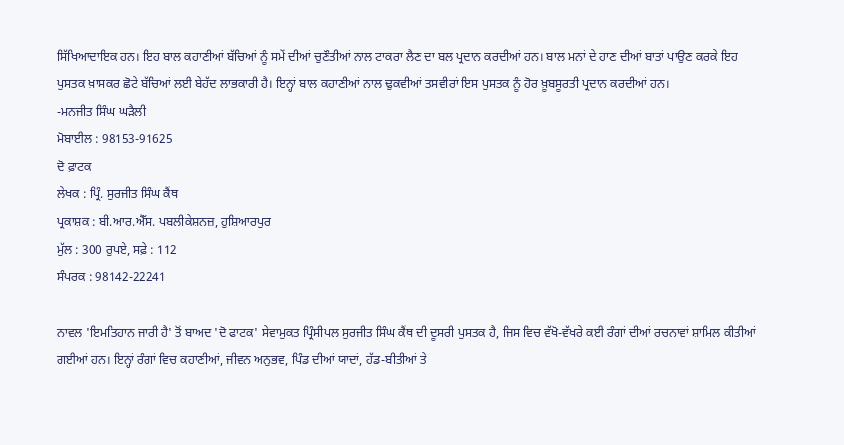ਸਿੱਖਿਆਦਾਇਕ ਹਨ। ਇਹ ਬਾਲ ਕਹਾਣੀਆਂ ਬੱਚਿਆਂ ਨੂੰ ਸਮੇਂ ਦੀਆਂ ਚੁਣੌਤੀਆਂ ਨਾਲ ਟਾਕਰਾ ਲੈਣ ਦਾ ਬਲ ਪ੍ਰਦਾਨ ਕਰਦੀਆਂ ਹਨ। ਬਾਲ ਮਨਾਂ ਦੇ ਹਾਣ ਦੀਆਂ ਬਾਤਾਂ ਪਾਉਣ ਕਰਕੇ ਇਹ ਪੁਸਤਕ ਖ਼ਾਸਕਰ ਛੋਟੇ ਬੱਚਿਆਂ ਲਈ ਬੇਹੱਦ ਲਾਭਕਾਰੀ ਹੈ। ਇਨ੍ਹਾਂ ਬਾਲ ਕਹਾਣੀਆਂ ਨਾਲ ਢੁਕਵੀਆਂ ਤਸਵੀਰਾਂ ਇਸ ਪੁਸਤਕ ਨੂੰ ਹੋਰ ਖ਼ੂਬਸੂਰਤੀ ਪ੍ਰਦਾਨ ਕਰਦੀਆਂ ਹਨ।
-ਮਨਜੀਤ ਸਿੰਘ ਘੜੈਲੀ
ਮੋਬਾਈਲ : 98153-91625
ਦੋ ਫ਼ਾਟਕ
ਲੇਖਕ : ਪ੍ਰਿੰ. ਸੁਰਜੀਤ ਸਿੰਘ ਕੈਂਥ
ਪ੍ਰਕਾਸ਼ਕ : ਬੀ.ਆਰ.ਐੱਸ. ਪਬਲੀਕੇਸ਼ਨਜ਼, ਹੁਸ਼ਿਆਰਪੁਰ
ਮੁੱਲ : 300 ਰੁਪਏ, ਸਫ਼ੇ : 112
ਸੰਪਰਕ : 98142-22241

ਨਾਵਲ 'ਇਮਤਿਹਾਨ ਜਾਰੀ ਹੈ' ਤੋਂ ਬਾਅਦ 'ਦੋ ਫਾਟਕ' ਸੇਵਾਮੁਕਤ ਪ੍ਰਿੰਸੀਪਲ ਸੁਰਜੀਤ ਸਿੰਘ ਕੈਂਥ ਦੀ ਦੂਸਰੀ ਪੁਸਤਕ ਹੈ, ਜਿਸ ਵਿਚ ਵੱਖੋ-ਵੱਖਰੇ ਕਈ ਰੰਗਾਂ ਦੀਆਂ ਰਚਨਾਵਾਂ ਸ਼ਾਮਿਲ ਕੀਤੀਆਂ ਗਈਆਂ ਹਨ। ਇਨ੍ਹਾਂ ਰੰਗਾਂ ਵਿਚ ਕਹਾਣੀਆਂ, ਜੀਵਨ ਅਨੁਭਵ, ਪਿੰਡ ਦੀਆਂ ਯਾਦਾਂ, ਹੱਡ-ਬੀਤੀਆਂ ਤੇ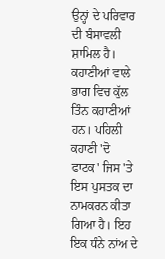ਉਨ੍ਹਾਂ ਦੇ ਪਰਿਵਾਰ ਦੀ ਬੰਸਾਵਲੀ ਸ਼ਾਮਿਲ ਹੈ।
ਕਹਾਣੀਆਂ ਵਾਲੇ ਭਾਗ ਵਿਚ ਕੁੱਲ ਤਿੰਨ ਕਹਾਣੀਆਂ ਹਨ। ਪਹਿਲੀ ਕਹਾਣੀ 'ਦੋ ਫਾਟਕ' ਜਿਸ 'ਤੇ ਇਸ ਪੁਸਤਕ ਦਾ ਨਾਮਕਰਨ ਕੀਤਾ ਗਿਆ ਹੈ। ਇਹ ਇਕ ਧੰਨੇ ਨਾਂਅ ਦੇ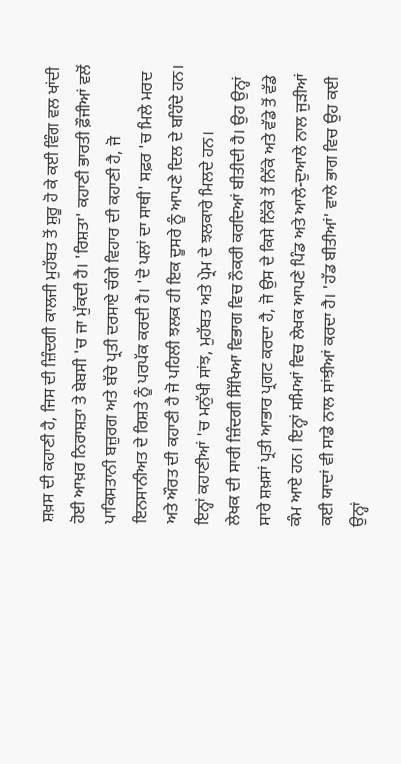ਸ਼ਖ਼ਸ ਦੀ ਕਹਾਣੀ ਹੈ, ਜਿਸ ਦੀ ਜ਼ਿੰਦਗੀ ਕਾਲਜੀ ਮੁਹੱਬਤ ਤੋਂ ਸ਼ੁਰੂ ਹੋ ਕੇ ਕਈ ਵਿੰਗ ਵਲ ਖਾਂਦੀ ਹੋਈ ਆਖ਼ਰ ਨਿਰਾਸ਼ਤਾ ਤੇ ਬੇਬਸੀ 'ਚ ਜਾ ਮੁੱਕਦੀ ਹੈ। 'ਰਿਸ਼ਤਾ' ਕਹਾਣੀ ਭਾਰਤੀ ਫ਼ੌਜੀਆਂ ਵਲੋਂ ਪਾਕਿਸਤਾਨੀ ਬਜ਼ੁਰਗ ਅਤੇ ਬੱਚੇ ਪ੍ਰਤੀ ਦਰਸਾਏ ਚੰਗੇ ਵਿਹਾਰ ਦੀ ਕਹਾਣੀ ਹੈ, ਜੋ ਇਨਸਾਨੀਅਤ ਦੇ ਰਿਸ਼ਤੇ ਨੂੰ ਪਰਪੱਕ ਕਰਦੀ ਹੈ। 'ਦੋ ਪਲਾਂ ਦਾ ਸਾਥੀ' ਸਫ਼ਰ 'ਚ ਮਿਲੇ ਮਰਦ ਅਤੇ ਔਰਤ ਦੀ ਕਹਾਣੀ ਹੈ ਜੋ ਪਹਿਲੀ ਝਲਕ ਹੀ ਇਕ ਦੂਸਰੇ ਨੂੰ ਆਪਣੇ ਦਿਲ ਦੇ ਬਹਿੰਦੇ ਹਨ। ਇਨ੍ਹਾਂ ਕਹਾਣੀਆਂ 'ਚ ਮਨੁੱਖੀ ਸਾਂਝ, ਮੁਹੱਬਤ ਅਤੇ ਪ੍ਰੇਮ ਦੇ ਝਲਕਾਰੇ ਮਿਲਦੇ ਹਨ।
ਲੇਖਕ ਦੀ ਸਾਰੀ ਜ਼ਿੰਦਗੀ ਸਿੱਖਿਆ ਵਿਭਾਗ ਵਿਚ ਨੌਕਰੀ ਕਰਦਿਆਂ ਬੀਤੀਦੀ ਹੈ। ਉਹ ਉਨ੍ਹਾਂ ਸਾਰੇ ਸ਼ਖ਼ਸਾਂ ਪ੍ਰਤੀ ਆਭਾਰ ਪ੍ਰਗਟ ਕਰਦਾ ਹੈ, ਜੋ ਉਸ ਦੇ ਕਿਸੇ ਨਿੱਕੇ ਤੋਂ ਨਿੱਕੇ ਅਤੇ ਵੱਡੇ ਤੋਂ ਵੱਡੇ ਕੰਮ ਆਏ ਹਨ। ਇਨ੍ਹਾਂ ਸਮਿਆਂ ਵਿਚ ਲੇਖਕ ਆਪਣੇ ਪਿੰਡ ਅਤੇ ਆਲੇ-ਦੁਆਲੇ ਨਾਲ ਜੁੜੀਆਂ ਕਈ ਯਾਦਾਂ ਵੀ ਸਾਡੇ ਨਾਲ ਸਾਂਝੀਆਂ ਕਰਦਾ ਹੈ। 'ਹੱਡ ਬੀਤੀਆਂ' ਵਾਲੇ ਭਾਗ ਵਿਚ ਉਹ ਕਈ ਉਨ੍ਹਾਂ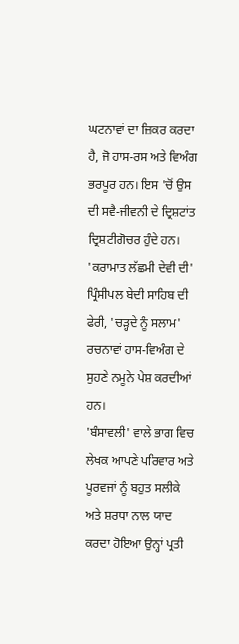ਘਟਨਾਵਾਂ ਦਾ ਜ਼ਿਕਰ ਕਰਦਾ ਹੈ, ਜੋ ਹਾਸ-ਰਸ ਅਤੇ ਵਿਅੰਗ ਭਰਪੂਰ ਹਨ। ਇਸ 'ਚੋਂ ਉਸ ਦੀ ਸਵੈ-ਜੀਵਨੀ ਦੇ ਦ੍ਰਿਸ਼ਟਾਂਤ ਦ੍ਰਿਸ਼ਟੀਗੋਚਰ ਹੁੰਦੇ ਹਨ। 'ਕਰਾਮਾਤ ਲੱਛਮੀ ਦੇਵੀ ਦੀ' ਪ੍ਰਿੰਸੀਪਲ ਬੇਦੀ ਸਾਹਿਬ ਦੀ ਫੇਰੀ, 'ਚੜ੍ਹਦੇ ਨੂੰ ਸਲਾਮ' ਰਚਨਾਵਾਂ ਹਾਸ-ਵਿਅੰਗ ਦੇ ਸੁਹਣੇ ਨਮੂਨੇ ਪੇਸ਼ ਕਰਦੀਆਂ ਹਨ।
'ਬੰਸਾਵਲੀ' ਵਾਲੇ ਭਾਗ ਵਿਚ ਲੇਖਕ ਆਪਣੇ ਪਰਿਵਾਰ ਅਤੇ ਪੂਰਵਜਾਂ ਨੂੰ ਬਹੁਤ ਸਲੀਕੇ ਅਤੇ ਸ਼ਰਧਾ ਨਾਲ ਯਾਦ ਕਰਦਾ ਹੋਇਆ ਉਨ੍ਹਾਂ ਪ੍ਰਤੀ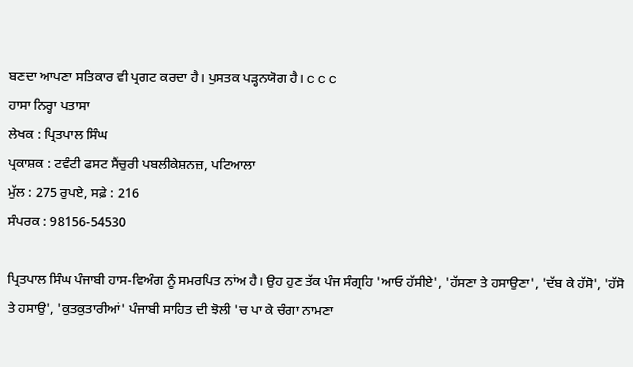ਬਣਦਾ ਆਪਣਾ ਸਤਿਕਾਰ ਵੀ ਪ੍ਰਗਟ ਕਰਦਾ ਹੈ। ਪੁਸਤਕ ਪੜ੍ਹਨਯੋਗ ਹੈ। c c c
ਹਾਸਾ ਨਿਰ੍ਹਾ ਪਤਾਸਾ
ਲੇਖਕ : ਪ੍ਰਿਤਪਾਲ ਸਿੰਘ
ਪ੍ਰਕਾਸ਼ਕ : ਟਵੰਟੀ ਫਸਟ ਸੈਂਚੁਰੀ ਪਬਲੀਕੇਸ਼ਨਜ਼, ਪਟਿਆਲਾ
ਮੁੱਲ : 275 ਰੁਪਏ, ਸਫ਼ੇ : 216
ਸੰਪਰਕ : 98156-54530

ਪ੍ਰਿਤਪਾਲ ਸਿੰਘ ਪੰਜਾਬੀ ਹਾਸ-ਵਿਅੰਗ ਨੂੰ ਸਮਰਪਿਤ ਨਾਂਅ ਹੈ। ਉਹ ਹੁਣ ਤੱਕ ਪੰਜ ਸੰਗ੍ਰਹਿ 'ਆਓ ਹੱਸੀਏ', 'ਹੱਸਣਾ ਤੇ ਹਸਾਉਣਾ', 'ਦੱਬ ਕੇ ਹੱਸੋ', 'ਹੱਸੋ ਤੇ ਹਸਾਉ', 'ਕੁਤਕੁਤਾਰੀਆਂ' ਪੰਜਾਬੀ ਸਾਹਿਤ ਦੀ ਝੋਲੀ 'ਚ ਪਾ ਕੇ ਚੰਗਾ ਨਾਮਣਾ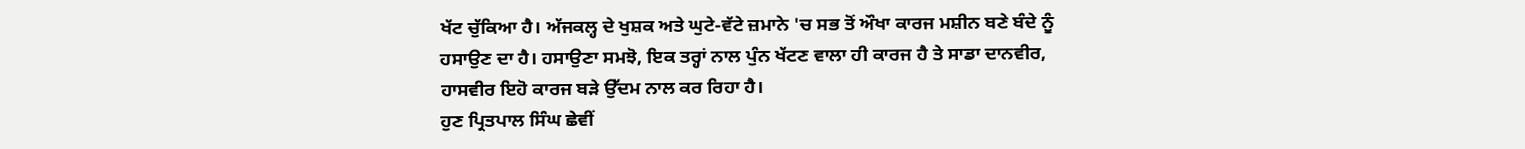ਖੱਟ ਚੁੱਕਿਆ ਹੈ। ਅੱਜਕਲ੍ਹ ਦੇ ਖੁਸ਼ਕ ਅਤੇ ਘੁਟੇ-ਵੱਟੇ ਜ਼ਮਾਨੇ 'ਚ ਸਭ ਤੋਂ ਔਖਾ ਕਾਰਜ ਮਸ਼ੀਨ ਬਣੇ ਬੰਦੇ ਨੂੰ ਹਸਾਉਣ ਦਾ ਹੈ। ਹਸਾਉਣਾ ਸਮਝੋ, ਇਕ ਤਰ੍ਹਾਂ ਨਾਲ ਪੁੰਨ ਖੱਟਣ ਵਾਲਾ ਹੀ ਕਾਰਜ ਹੈ ਤੇ ਸਾਡਾ ਦਾਨਵੀਰ, ਹਾਸਵੀਰ ਇਹੋ ਕਾਰਜ ਬੜੇ ਉੱਦਮ ਨਾਲ ਕਰ ਰਿਹਾ ਹੈ।
ਹੁਣ ਪ੍ਰਿਤਪਾਲ ਸਿੰਘ ਛੇਵੀਂ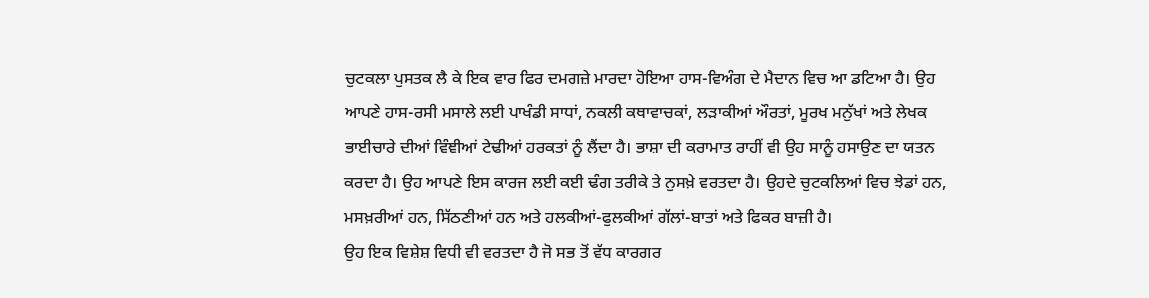ਚੁਟਕਲਾ ਪੁਸਤਕ ਲੈ ਕੇ ਇਕ ਵਾਰ ਫਿਰ ਦਮਗਜ਼ੇ ਮਾਰਦਾ ਹੋਇਆ ਹਾਸ-ਵਿਅੰਗ ਦੇ ਮੈਦਾਨ ਵਿਚ ਆ ਡਟਿਆ ਹੈ। ਉਹ ਆਪਣੇ ਹਾਸ-ਰਸੀ ਮਸਾਲੇ ਲਈ ਪਾਖੰਡੀ ਸਾਧਾਂ, ਨਕਲੀ ਕਥਾਵਾਚਕਾਂ, ਲੜਾਕੀਆਂ ਔਰਤਾਂ, ਮੂਰਖ ਮਨੁੱਖਾਂ ਅਤੇ ਲੇਖਕ ਭਾਈਚਾਰੇ ਦੀਆਂ ਵਿੰਞੀਆਂ ਟੇਢੀਆਂ ਹਰਕਤਾਂ ਨੂੰ ਲੈਂਦਾ ਹੈ। ਭਾਸ਼ਾ ਦੀ ਕਰਾਮਾਤ ਰਾਹੀਂ ਵੀ ਉਹ ਸਾਨੂੰ ਹਸਾਉਣ ਦਾ ਯਤਨ ਕਰਦਾ ਹੈ। ਉਹ ਆਪਣੇ ਇਸ ਕਾਰਜ ਲਈ ਕਈ ਢੰਗ ਤਰੀਕੇ ਤੇ ਨੁਸਖ਼ੇ ਵਰਤਦਾ ਹੈ। ਉਹਦੇ ਚੁਟਕਲਿਆਂ ਵਿਚ ਝੇਡਾਂ ਹਨ, ਮਸਖ਼ਰੀਆਂ ਹਨ, ਸਿੱਠਣੀਆਂ ਹਨ ਅਤੇ ਹਲਕੀਆਂ-ਫੁਲਕੀਆਂ ਗੱਲਾਂ-ਬਾਤਾਂ ਅਤੇ ਫਿਕਰ ਬਾਜ਼ੀ ਹੈ।
ਉਹ ਇਕ ਵਿਸ਼ੇਸ਼ ਵਿਧੀ ਵੀ ਵਰਤਦਾ ਹੈ ਜੋ ਸਭ ਤੋਂ ਵੱਧ ਕਾਰਗਰ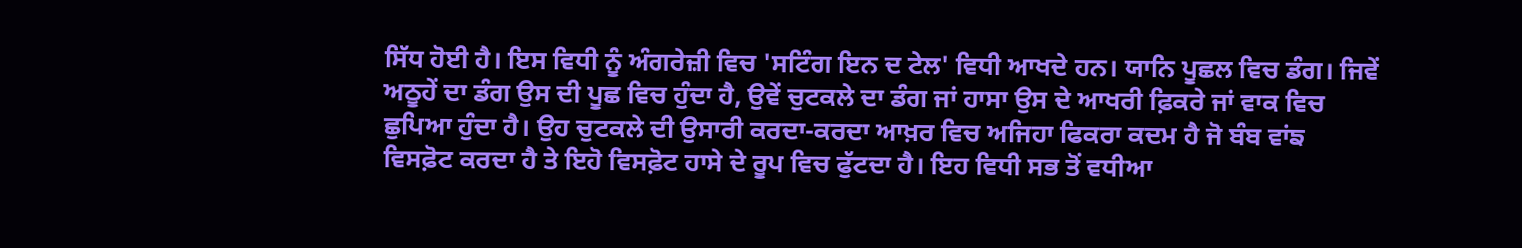ਸਿੱਧ ਹੋਈ ਹੈ। ਇਸ ਵਿਧੀ ਨੂੰ ਅੰਗਰੇਜ਼ੀ ਵਿਚ 'ਸਟਿੰਗ ਇਨ ਦ ਟੇਲ' ਵਿਧੀ ਆਖਦੇ ਹਨ। ਯਾਨਿ ਪੂਛਲ ਵਿਚ ਡੰਗ। ਜਿਵੇਂ ਅਠੂਹੇਂ ਦਾ ਡੰਗ ਉਸ ਦੀ ਪੂਛ ਵਿਚ ਹੁੰਦਾ ਹੈ, ਉਵੇਂ ਚੁਟਕਲੇ ਦਾ ਡੰਗ ਜਾਂ ਹਾਸਾ ਉਸ ਦੇ ਆਖਰੀ ਫ਼ਿਕਰੇ ਜਾਂ ਵਾਕ ਵਿਚ ਛੁਪਿਆ ਹੁੰਦਾ ਹੈ। ਉਹ ਚੁਟਕਲੇ ਦੀ ਉਸਾਰੀ ਕਰਦਾ-ਕਰਦਾ ਆਖ਼ਰ ਵਿਚ ਅਜਿਹਾ ਫਿਕਰਾ ਕਦਮ ਹੈ ਜੋ ਬੰਬ ਵਾਂਙ ਵਿਸਫ਼ੋਟ ਕਰਦਾ ਹੈ ਤੇ ਇਹੋ ਵਿਸਫ਼ੋਟ ਹਾਸੇ ਦੇ ਰੂਪ ਵਿਚ ਫੁੱਟਦਾ ਹੈ। ਇਹ ਵਿਧੀ ਸਭ ਤੋਂ ਵਧੀਆ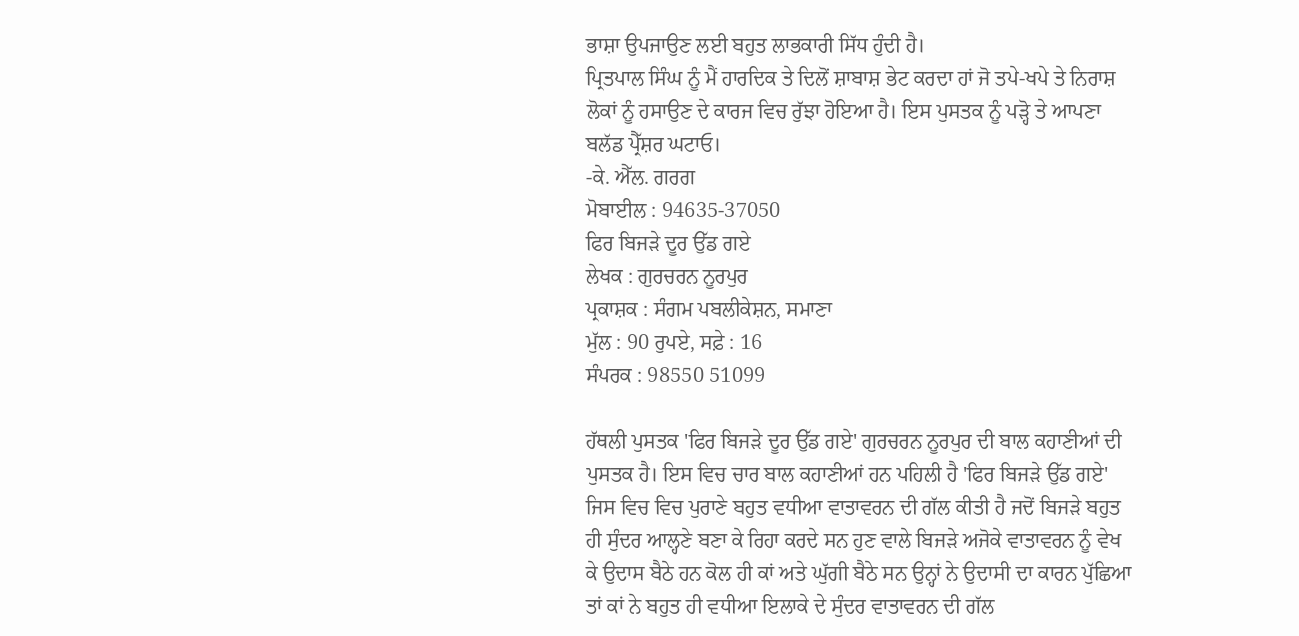ਭਾਸ਼ਾ ਉਪਜਾਉਣ ਲਈ ਬਹੁਤ ਲਾਭਕਾਰੀ ਸਿੱਧ ਹੁੰਦੀ ਹੈ।
ਪ੍ਰਿਤਪਾਲ ਸਿੰਘ ਨੂੰ ਮੈਂ ਹਾਰਦਿਕ ਤੇ ਦਿਲੋਂ ਸ਼ਾਬਾਸ਼ ਭੇਟ ਕਰਦਾ ਹਾਂ ਜੋ ਤਪੇ-ਖਪੇ ਤੇ ਨਿਰਾਸ਼ ਲੋਕਾਂ ਨੂੰ ਹਸਾਉਣ ਦੇ ਕਾਰਜ ਵਿਚ ਰੁੱਝਾ ਹੋਇਆ ਹੈ। ਇਸ ਪੁਸਤਕ ਨੂੰ ਪੜ੍ਹੋ ਤੇ ਆਪਣਾ ਬਲੱਡ ਪ੍ਰੈੱਸ਼ਰ ਘਟਾਓ।
-ਕੇ. ਐੱਲ. ਗਰਗ
ਮੋਬਾਈਲ : 94635-37050
ਫਿਰ ਬਿਜੜੇ ਦੂਰ ਉੱਡ ਗਏ
ਲੇਖਕ : ਗੁਰਚਰਨ ਨੂਰਪੁਰ
ਪ੍ਰਕਾਸ਼ਕ : ਸੰਗਮ ਪਬਲੀਕੇਸ਼ਨ, ਸਮਾਣਾ
ਮੁੱਲ : 90 ਰੁਪਏ, ਸਫ਼ੇ : 16
ਸੰਪਰਕ : 98550 51099

ਹੱਥਲੀ ਪੁਸਤਕ 'ਫਿਰ ਬਿਜੜੇ ਦੂਰ ਉੱਡ ਗਏ' ਗੁਰਚਰਨ ਨੂਰਪੁਰ ਦੀ ਬਾਲ ਕਹਾਣੀਆਂ ਦੀ ਪੁਸਤਕ ਹੈ। ਇਸ ਵਿਚ ਚਾਰ ਬਾਲ ਕਹਾਣੀਆਂ ਹਨ ਪਹਿਲੀ ਹੈ 'ਫਿਰ ਬਿਜੜੇ ਉੱਡ ਗਏ' ਜਿਸ ਵਿਚ ਵਿਚ ਪੁਰਾਣੇ ਬਹੁਤ ਵਧੀਆ ਵਾਤਾਵਰਨ ਦੀ ਗੱਲ ਕੀਤੀ ਹੈ ਜਦੋਂ ਬਿਜੜੇ ਬਹੁਤ ਹੀ ਸੁੰਦਰ ਆਲ੍ਹਣੇ ਬਣਾ ਕੇ ਰਿਹਾ ਕਰਦੇ ਸਨ ਹੁਣ ਵਾਲੇ ਬਿਜੜੇ ਅਜੋਕੇ ਵਾਤਾਵਰਨ ਨੂੰ ਵੇਖ ਕੇ ਉਦਾਸ ਬੈਠੇ ਹਨ ਕੋਲ ਹੀ ਕਾਂ ਅਤੇ ਘੁੱਗੀ ਬੈਠੇ ਸਨ ਉਨ੍ਹਾਂ ਨੇ ਉਦਾਸੀ ਦਾ ਕਾਰਨ ਪੁੱਛਿਆ ਤਾਂ ਕਾਂ ਨੇ ਬਹੁਤ ਹੀ ਵਧੀਆ ਇਲਾਕੇ ਦੇ ਸੁੰਦਰ ਵਾਤਾਵਰਨ ਦੀ ਗੱਲ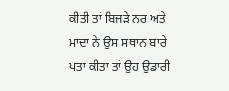ਕੀਤੀ ਤਾਂ ਬਿਜੜੇ ਨਰ ਅਤੇ ਮਾਦਾ ਨੇ ਉਸ ਸਥਾਨ ਬਾਰੇ ਪਤਾ ਕੀਤਾ ਤਾਂ ਉਹ ਉਡਾਰੀ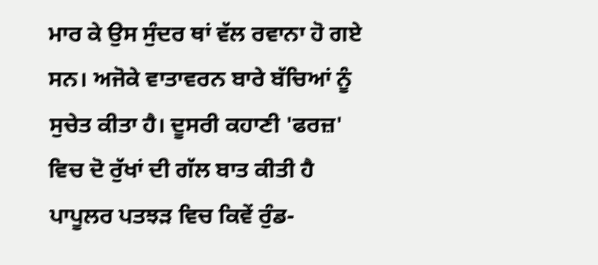ਮਾਰ ਕੇ ਉਸ ਸੁੰਦਰ ਥਾਂ ਵੱਲ ਰਵਾਨਾ ਹੋ ਗਏ ਸਨ। ਅਜੋਕੇ ਵਾਤਾਵਰਨ ਬਾਰੇ ਬੱਚਿਆਂ ਨੂੰ ਸੁਚੇਤ ਕੀਤਾ ਹੈ। ਦੂਸਰੀ ਕਹਾਣੀ 'ਫਰਜ਼' ਵਿਚ ਦੋ ਰੁੱਖਾਂ ਦੀ ਗੱਲ ਬਾਤ ਕੀਤੀ ਹੈ ਪਾਪੂਲਰ ਪਤਝੜ ਵਿਚ ਕਿਵੇਂ ਰੁੰਡ-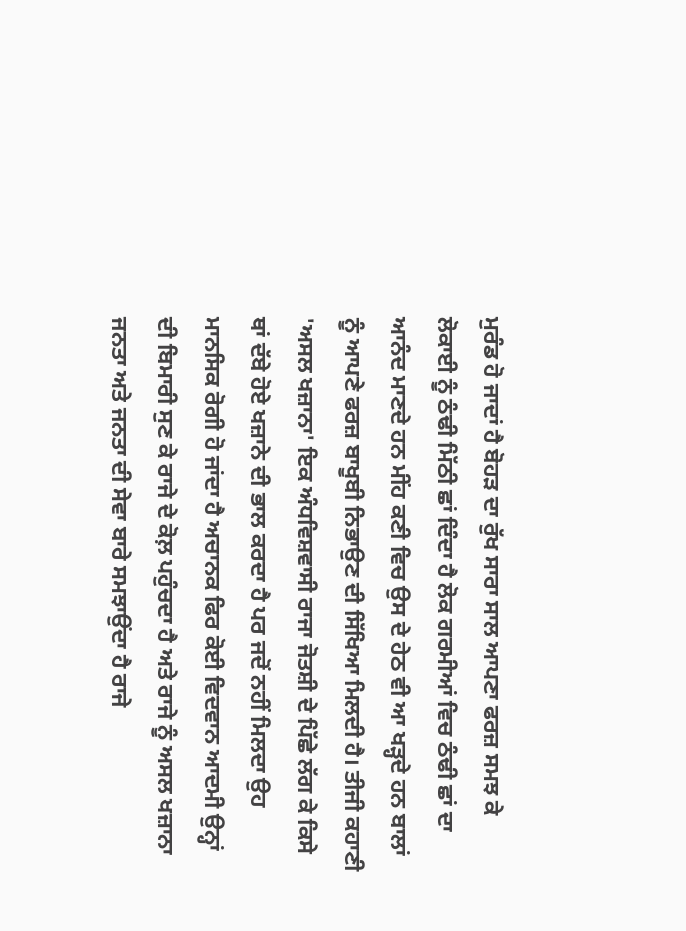ਮੁਰੰਡ ਹੋ ਜਾਦਾਂ ਹੈ ਬੋਹੜ ਦਾ ਰੁੱਖ ਸਾਰਾ ਸਾਲ ਆਪਣਾ ਫਰਜ਼ ਸਮਝ ਕੇ ਲੋਕਾਈ ਨੂੰ ਠੰਢੀ ਮਿੱਠੀ ਛਾਂ ਦਿੰਦਾ ਹੈ ਲੋਕ ਗਰਮੀਆਂ ਵਿਚ ਠੰਢੀ ਛਾਂ ਦਾ ਆਨੰਦ ਮਾਣਦੇ ਹਨ ਮੀਂਹ ਕਣੀ ਵਿਚ ਉਸ ਦੇ ਹੇਠ ਵੀ ਆ ਖੜ੍ਹਦੇ ਹਨ ਬਾਲਾਂ ਨੂੰ ਆਪਣੇ ਫਰਜ਼ ਬਾਖੂਬੀ ਨਿਭਾਉਣ ਦੀ ਸਿੱਖਿਆ ਮਿਲਦੀ ਹੈ। ਤੀਜੀ ਕਹਾਣੀ 'ਅਸਲ ਖਜ਼ਾਨਾ' ਇਕ ਅੰਧਵਿਸ਼ਵਾਸੀ ਰਾਜਾ ਜੋਤਸ਼ੀ ਦੇ ਪਿੱਛੇ ਲੱਗ ਕੇ ਕਿਸੇ ਥਾਂ ਦੱਬੇ ਹੋਏ ਖਜ਼ਾਨੇ ਦੀ ਭਾਲ ਕਰਦਾ ਹੈ ਪਰ ਜਦੋਂ ਨਹੀਂ ਮਿਲਦਾ ਉਹ ਮਾਨਸਿਕ ਰੋਗੀ ਹੋ ਜਾਂਦਾ ਹੈ ਅਚਾਨਕ ਫਿਰ ਕੋਈ ਵਿਦਵਾਨ ਆਦਮੀ ਉਨ੍ਹਾਂ ਦੀ ਬਿਮਾਰੀ ਸੁਣ ਕੇ ਰਾਜੇ ਦੇ ਕੋਲ਼ ਪਹੁੰਚਦਾ ਹੈ ਅਤੇ ਰਾਜੇ ਨੂੰ ਅਸਲ ਖਜ਼ਾਨਾ ਜਨਤਾ ਅਤੇ ਜਨਤਾ ਦੀ ਸੇਵਾ ਬਾਰੇ ਸਮਝਾਉਂਦਾ ਹੈ ਰਾਜੇ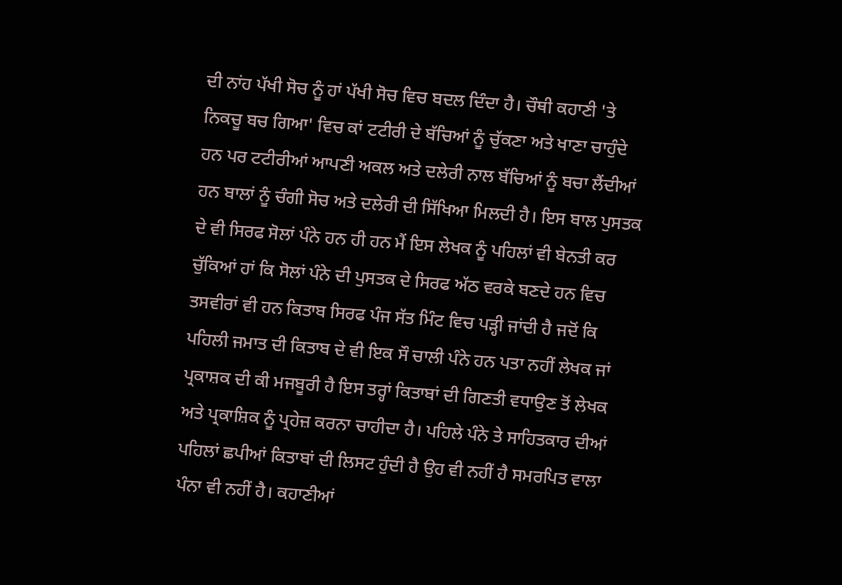ਦੀ ਨਾਂਹ ਪੱਖੀ ਸੋਚ ਨੂੰ ਹਾਂ ਪੱਖੀ ਸੋਚ ਵਿਚ ਬਦਲ ਦਿੰਦਾ ਹੈ। ਚੌਥੀ ਕਹਾਣੀ 'ਤੇ ਨਿਕਚੂ ਬਚ ਗਿਆ' ਵਿਚ ਕਾਂ ਟਟੀਰੀ ਦੇ ਬੱਚਿਆਂ ਨੂੰ ਚੁੱਕਣਾ ਅਤੇ ਖਾਣਾ ਚਾਹੁੰਦੇ ਹਨ ਪਰ ਟਟੀਰੀਆਂ ਆਪਣੀ ਅਕਲ ਅਤੇ ਦਲੇਰੀ ਨਾਲ ਬੱਚਿਆਂ ਨੂੰ ਬਚਾ ਲੈਂਦੀਆਂ ਹਨ ਬਾਲਾਂ ਨੂੰ ਚੰਗੀ ਸੋਚ ਅਤੇ ਦਲੇਰੀ ਦੀ ਸਿੱਖਿਆ ਮਿਲਦੀ ਹੈ। ਇਸ ਬਾਲ ਪੁਸਤਕ ਦੇ ਵੀ ਸਿਰਫ ਸੋਲਾਂ ਪੰਨੇ ਹਨ ਹੀ ਹਨ ਮੈਂ ਇਸ ਲੇਖਕ ਨੂੰ ਪਹਿਲਾਂ ਵੀ ਬੇਨਤੀ ਕਰ ਚੁੱਕਿਆਂ ਹਾਂ ਕਿ ਸੋਲਾਂ ਪੰਨੇ ਦੀ ਪੁਸਤਕ ਦੇ ਸਿਰਫ ਅੱਠ ਵਰਕੇ ਬਣਦੇ ਹਨ ਵਿਚ ਤਸਵੀਰਾਂ ਵੀ ਹਨ ਕਿਤਾਬ ਸਿਰਫ ਪੰਜ ਸੱਤ ਮਿੰਟ ਵਿਚ ਪੜ੍ਹੀ ਜਾਂਦੀ ਹੈ ਜਦੋਂ ਕਿ ਪਹਿਲੀ ਜਮਾਤ ਦੀ ਕਿਤਾਬ ਦੇ ਵੀ ਇਕ ਸੌ ਚਾਲੀ ਪੰਨੇ ਹਨ ਪਤਾ ਨਹੀਂ ਲੇਖਕ ਜਾਂ ਪ੍ਰਕਾਸ਼ਕ ਦੀ ਕੀ ਮਜਬੂਰੀ ਹੈ ਇਸ ਤਰ੍ਹਾਂ ਕਿਤਾਬਾਂ ਦੀ ਗਿਣਤੀ ਵਧਾਉਣ ਤੋਂ ਲੇਖਕ ਅਤੇ ਪ੍ਰਕਾਸ਼ਿਕ ਨੂੰ ਪ੍ਰਹੇਜ਼ ਕਰਨਾ ਚਾਹੀਦਾ ਹੈ। ਪਹਿਲੇ ਪੰਨੇ ਤੇ ਸਾਹਿਤਕਾਰ ਦੀਆਂ ਪਹਿਲਾਂ ਛਪੀਆਂ ਕਿਤਾਬਾਂ ਦੀ ਲਿਸਟ ਹੁੰਦੀ ਹੈ ਉਹ ਵੀ ਨਹੀਂ ਹੈ ਸਮਰਪਿਤ ਵਾਲਾ ਪੰਨਾ ਵੀ ਨਹੀਂ ਹੈ। ਕਹਾਣੀਆਂ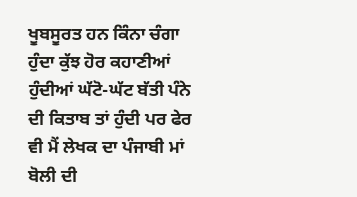ਖੂਬਸੂਰਤ ਹਨ ਕਿੰਨਾ ਚੰਗਾ ਹੁੰਦਾ ਕੁੱਝ ਹੋਰ ਕਹਾਣੀਆਂ ਹੁੰਦੀਆਂ ਘੱਟੋ-ਘੱਟ ਬੱਤੀ ਪੰਨੇ ਦੀ ਕਿਤਾਬ ਤਾਂ ਹੁੰਦੀ ਪਰ ਫੇਰ ਵੀ ਮੈਂ ਲੇਖਕ ਦਾ ਪੰਜਾਬੀ ਮਾਂ ਬੋਲੀ ਦੀ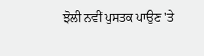ਝੋਲੀ ਨਵੀਂ ਪੁਸਤਕ ਪਾਉਣ 'ਤੇ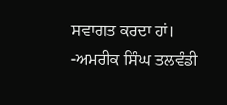ਸਵਾਗਤ ਕਰਦਾ ਹਾਂ।
-ਅਮਰੀਕ ਸਿੰਘ ਤਲਵੰਡੀ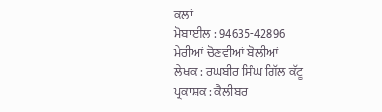ਕਲਾਂ
ਮੋਬਾਈਲ : 94635-42896
ਮੇਰੀਆਂ ਚੋਣਵੀਆਂ ਬੋਲੀਆਂ
ਲੇਖਕ : ਰਘਬੀਰ ਸਿੰਘ ਗਿੱਲ ਕੱਟੂ
ਪ੍ਰਕਾਸ਼ਕ : ਕੈਲੀਬਰ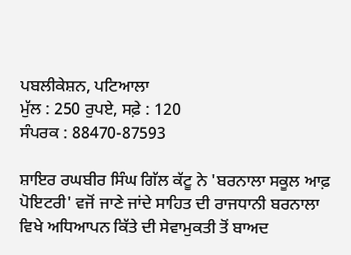ਪਬਲੀਕੇਸ਼ਨ, ਪਟਿਆਲਾ
ਮੁੱਲ : 250 ਰੁਪਏ, ਸਫ਼ੇ : 120
ਸੰਪਰਕ : 88470-87593

ਸ਼ਾਇਰ ਰਘਬੀਰ ਸਿੰਘ ਗਿੱਲ ਕੱਟੂ ਨੇ 'ਬਰਨਾਲਾ ਸਕੂਲ ਆਫ਼ ਪੋਇਟਰੀ' ਵਜੋਂ ਜਾਣੇ ਜਾਂਦੇ ਸਾਹਿਤ ਦੀ ਰਾਜਧਾਨੀ ਬਰਨਾਲਾ ਵਿਖੇ ਅਧਿਆਪਨ ਕਿੱਤੇ ਦੀ ਸੇਵਾਮੁਕਤੀ ਤੋਂ ਬਾਅਦ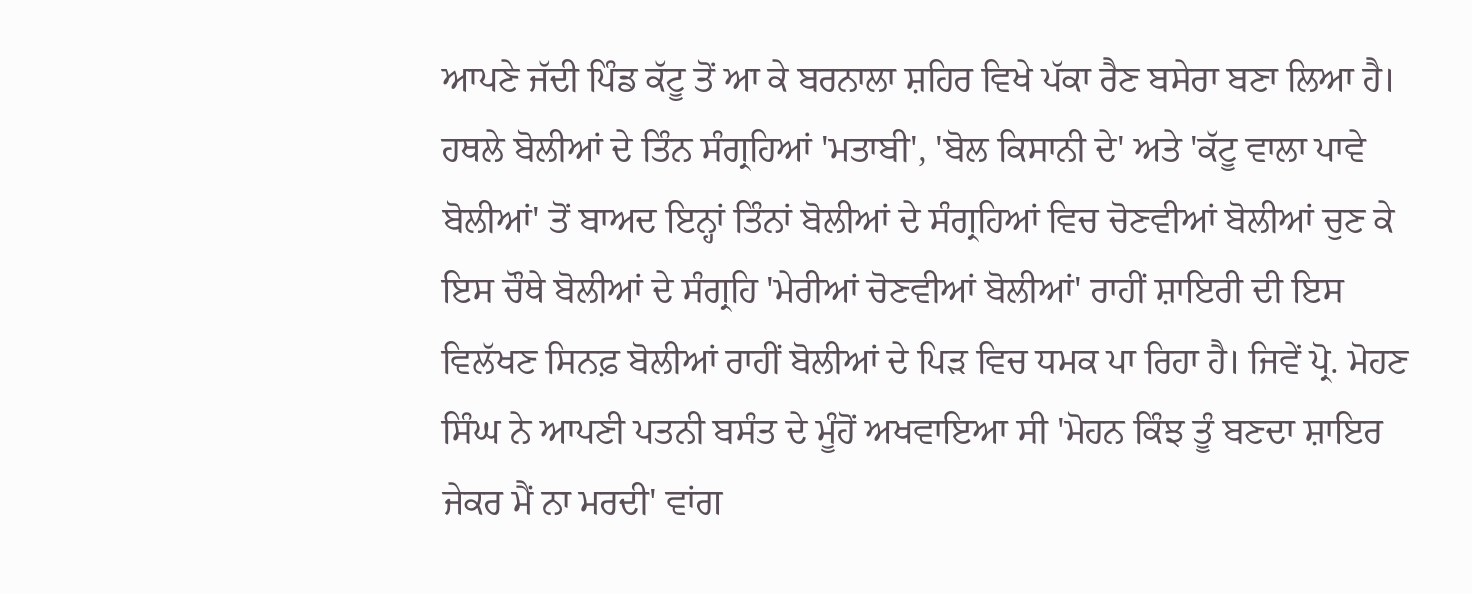ਆਪਣੇ ਜੱਦੀ ਪਿੰਡ ਕੱਟੂ ਤੋਂ ਆ ਕੇ ਬਰਨਾਲਾ ਸ਼ਹਿਰ ਵਿਖੇ ਪੱਕਾ ਰੈਣ ਬਸੇਰਾ ਬਣਾ ਲਿਆ ਹੈ। ਹਥਲੇ ਬੋਲੀਆਂ ਦੇ ਤਿੰਨ ਸੰਗ੍ਰਹਿਆਂ 'ਮਤਾਬੀ', 'ਬੋਲ ਕਿਸਾਨੀ ਦੇ' ਅਤੇ 'ਕੱਟੂ ਵਾਲਾ ਪਾਵੇ ਬੋਲੀਆਂ' ਤੋਂ ਬਾਅਦ ਇਨ੍ਹਾਂ ਤਿੰਨਾਂ ਬੋਲੀਆਂ ਦੇ ਸੰਗ੍ਰਹਿਆਂ ਵਿਚ ਚੋਣਵੀਆਂ ਬੋਲੀਆਂ ਚੁਣ ਕੇ ਇਸ ਚੌਥੇ ਬੋਲੀਆਂ ਦੇ ਸੰਗ੍ਰਹਿ 'ਮੇਰੀਆਂ ਚੋਣਵੀਆਂ ਬੋਲੀਆਂ' ਰਾਹੀਂ ਸ਼ਾਇਰੀ ਦੀ ਇਸ ਵਿਲੱਖਣ ਸਿਨਫ਼ ਬੋਲੀਆਂ ਰਾਹੀਂ ਬੋਲੀਆਂ ਦੇ ਪਿੜ ਵਿਚ ਧਮਕ ਪਾ ਰਿਹਾ ਹੈ। ਜਿਵੇਂ ਪ੍ਰੋ. ਮੋਹਣ ਸਿੰਘ ਨੇ ਆਪਣੀ ਪਤਨੀ ਬਸੰਤ ਦੇ ਮੂੰਹੋਂ ਅਖਵਾਇਆ ਸੀ 'ਮੋਹਨ ਕਿੰਝ ਤੂੰ ਬਣਦਾ ਸ਼ਾਇਰ ਜੇਕਰ ਮੈਂ ਨਾ ਮਰਦੀ' ਵਾਂਗ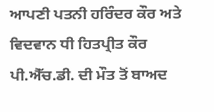ਆਪਣੀ ਪਤਨੀ ਹਰਿੰਦਰ ਕੌਰ ਅਤੇ ਵਿਦਵਾਨ ਧੀ ਹਿਤਪ੍ਰੀਤ ਕੌਰ ਪੀ.ਐੱਚ.ਡੀ. ਦੀ ਮੌਤ ਤੋਂ ਬਾਅਦ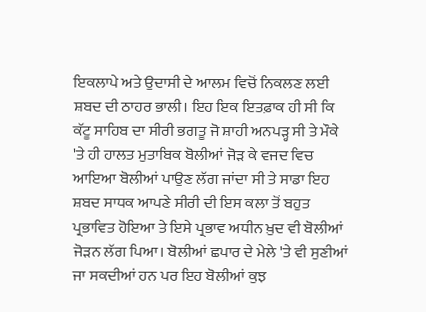ਇਕਲਾਪੇ ਅਤੇ ਉਦਾਸੀ ਦੇ ਆਲਮ ਵਿਚੋਂ ਨਿਕਲਣ ਲਈ ਸ਼ਬਦ ਦੀ ਠਾਹਰ ਭਾਲੀ। ਇਹ ਇਕ ਇਤਫ਼ਾਕ ਹੀ ਸੀ ਕਿ ਕੱਟੂ ਸਾਹਿਬ ਦਾ ਸੀਰੀ ਭਗਤੂ ਜੋ ਸ਼ਾਹੀ ਅਨਪੜ੍ਹ ਸੀ ਤੇ ਮੌਕੇ 'ਤੇ ਹੀ ਹਾਲਤ ਮੁਤਾਬਿਕ ਬੋਲੀਆਂ ਜੋੜ ਕੇ ਵਜਦ ਵਿਚ ਆਇਆ ਬੋਲੀਆਂ ਪਾਉਣ ਲੱਗ ਜਾਂਦਾ ਸੀ ਤੇ ਸਾਡਾ ਇਹ ਸ਼ਬਦ ਸਾਧਕ ਆਪਣੇ ਸੀਰੀ ਦੀ ਇਸ ਕਲਾ ਤੋਂ ਬਹੁਤ ਪ੍ਰਭਾਵਿਤ ਹੋਇਆ ਤੇ ਇਸੇ ਪ੍ਰਭਾਵ ਅਧੀਨ ਖ਼ੁਦ ਵੀ ਬੋਲੀਆਂ ਜੋੜਨ ਲੱਗ ਪਿਆ। ਬੋਲੀਆਂ ਛਪਾਰ ਦੇ ਮੇਲੇ 'ਤੇ ਵੀ ਸੁਣੀਆਂ ਜਾ ਸਕਦੀਆਂ ਹਨ ਪਰ ਇਹ ਬੋਲੀਆਂ ਕੁਝ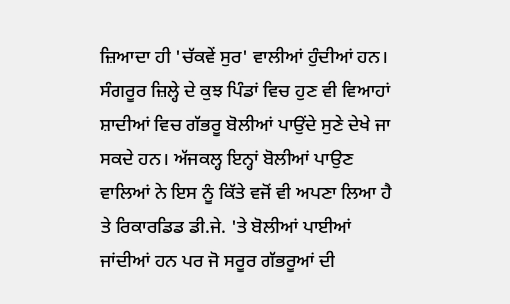ਜ਼ਿਆਦਾ ਹੀ 'ਚੱਕਵੇਂ ਸੁਰ' ਵਾਲੀਆਂ ਹੁੰਦੀਆਂ ਹਨ। ਸੰਗਰੂਰ ਜ਼ਿਲ੍ਹੇ ਦੇ ਕੁਝ ਪਿੰਡਾਂ ਵਿਚ ਹੁਣ ਵੀ ਵਿਆਹਾਂ ਸ਼ਾਦੀਆਂ ਵਿਚ ਗੱਭਰੂ ਬੋਲੀਆਂ ਪਾਉਂਦੇ ਸੁਣੇ ਦੇਖੇ ਜਾ ਸਕਦੇ ਹਨ। ਅੱਜਕਲ੍ਹ ਇਨ੍ਹਾਂ ਬੋਲੀਆਂ ਪਾਉਣ ਵਾਲਿਆਂ ਨੇ ਇਸ ਨੂੰ ਕਿੱਤੇ ਵਜੋਂ ਵੀ ਅਪਣਾ ਲਿਆ ਹੈ ਤੇ ਰਿਕਾਰਡਿਡ ਡੀ.ਜੇ. 'ਤੇ ਬੋਲੀਆਂ ਪਾਈਆਂ ਜਾਂਦੀਆਂ ਹਨ ਪਰ ਜੋ ਸਰੂਰ ਗੱਭਰੂਆਂ ਦੀ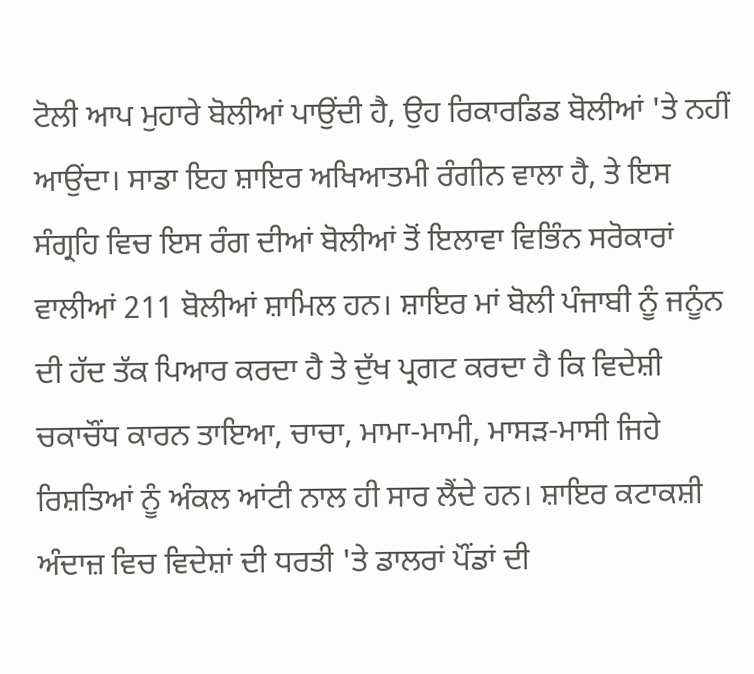ਟੋਲੀ ਆਪ ਮੁਹਾਰੇ ਬੋਲੀਆਂ ਪਾਉਂਦੀ ਹੈ, ਉਹ ਰਿਕਾਰਡਿਡ ਬੋਲੀਆਂ 'ਤੇ ਨਹੀਂ ਆਉਂਦਾ। ਸਾਡਾ ਇਹ ਸ਼ਾਇਰ ਅਖਿਆਤਮੀ ਰੰਗੀਨ ਵਾਲਾ ਹੈ, ਤੇ ਇਸ ਸੰਗ੍ਰਹਿ ਵਿਚ ਇਸ ਰੰਗ ਦੀਆਂ ਬੋਲੀਆਂ ਤੋਂ ਇਲਾਵਾ ਵਿਭਿੰਨ ਸਰੋਕਾਰਾਂ ਵਾਲੀਆਂ 211 ਬੋਲੀਆਂ ਸ਼ਾਮਿਲ ਹਨ। ਸ਼ਾਇਰ ਮਾਂ ਬੋਲੀ ਪੰਜਾਬੀ ਨੂੰ ਜਨੂੰਨ ਦੀ ਹੱਦ ਤੱਕ ਪਿਆਰ ਕਰਦਾ ਹੈ ਤੇ ਦੁੱਖ ਪ੍ਰਗਟ ਕਰਦਾ ਹੈ ਕਿ ਵਿਦੇਸ਼ੀ ਚਕਾਚੌਂਧ ਕਾਰਨ ਤਾਇਆ, ਚਾਚਾ, ਮਾਮਾ-ਮਾਮੀ, ਮਾਸੜ-ਮਾਸੀ ਜਿਹੇ ਰਿਸ਼ਤਿਆਂ ਨੂੰ ਅੰਕਲ ਆਂਟੀ ਨਾਲ ਹੀ ਸਾਰ ਲੈਂਦੇ ਹਨ। ਸ਼ਾਇਰ ਕਟਾਕਸ਼ੀ ਅੰਦਾਜ਼ ਵਿਚ ਵਿਦੇਸ਼ਾਂ ਦੀ ਧਰਤੀ 'ਤੇ ਡਾਲਰਾਂ ਪੌਂਡਾਂ ਦੀ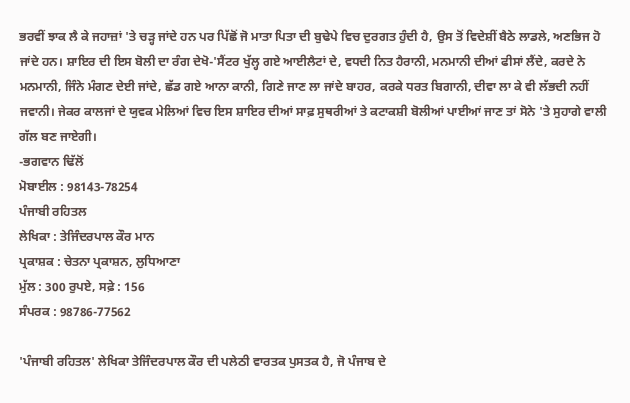ਭਰਵੀਂ ਝਾਕ ਲੈ ਕੇ ਜਹਾਜ਼ਾਂ 'ਤੇ ਚੜ੍ਹ ਜਾਂਦੇ ਹਨ ਪਰ ਪਿੱਛੋਂ ਜੋ ਮਾਤਾ ਪਿਤਾ ਦੀ ਬੁਢੇਪੇ ਵਿਚ ਦੁਰਗਤ ਹੁੰਦੀ ਹੈ, ਉਸ ਤੋਂ ਵਿਦੇਸ਼ੀਂ ਬੈਠੇ ਲਾਡਲੇ, ਅਣਭਿਜ ਹੋ ਜਾਂਦੇ ਹਨ। ਸ਼ਾਇਰ ਦੀ ਇਸ ਬੋਲੀ ਦਾ ਰੰਗ ਦੇਖੋ-'ਸੈਂਟਰ ਖੁੱਲ੍ਹ ਗਏ ਆਈਲੈਟਾਂ ਦੇ, ਵਧਦੀ ਨਿਤ ਹੈਰਾਨੀ, ਮਨਮਾਨੀ ਦੀਆਂ ਫੀਸਾਂ ਲੈਂਦੇ, ਕਰਦੇ ਨੇ ਮਨਮਾਨੀ, ਜਿੰਨੇ ਮੰਗਣ ਦੇਈ ਜਾਂਦੇ, ਛੱਡ ਗਏ ਆਨਾ ਕਾਨੀ, ਗਿਣੇ ਜਾਣ ਲਾ ਜਾਂਦੇ ਬਾਹਰ, ਕਰਕੇ ਧਰਤ ਬਿਗਾਨੀ, ਦੀਵਾ ਲਾ ਕੇ ਵੀ ਲੱਭਦੀ ਨਹੀਂ ਜਵਾਨੀ। ਜੇਕਰ ਕਾਲਜਾਂ ਦੇ ਯੁਵਕ ਮੇਲਿਆਂ ਵਿਚ ਇਸ ਸ਼ਾਇਰ ਦੀਆਂ ਸਾਫ਼ ਸੁਥਰੀਆਂ ਤੇ ਕਟਾਕਸ਼ੀ ਬੋਲੀਆਂ ਪਾਈਆਂ ਜਾਣ ਤਾਂ ਸੋਨੇ 'ਤੇ ਸੁਹਾਗੇ ਵਾਲੀ ਗੱਲ ਬਣ ਜਾਏਗੀ।
-ਭਗਵਾਨ ਢਿੱਲੋਂ
ਮੋਬਾਈਲ : 98143-78254
ਪੰਜਾਬੀ ਰਹਿਤਲ
ਲੇਖਿਕਾ : ਤੇਜਿੰਦਰਪਾਲ ਕੌਰ ਮਾਨ
ਪ੍ਰਕਾਸ਼ਕ : ਚੇਤਨਾ ਪ੍ਰਕਾਸ਼ਨ, ਲੁਧਿਆਣਾ
ਮੁੱਲ : 300 ਰੁਪਏ, ਸਫ਼ੇ : 156
ਸੰਪਰਕ : 98786-77562

'ਪੰਜਾਬੀ ਰਹਿਤਲ' ਲੇਖਿਕਾ ਤੇਜਿੰਦਰਪਾਲ ਕੌਰ ਦੀ ਪਲੇਠੀ ਵਾਰਤਕ ਪੁਸਤਕ ਹੈ, ਜੋ ਪੰਜਾਬ ਦੇ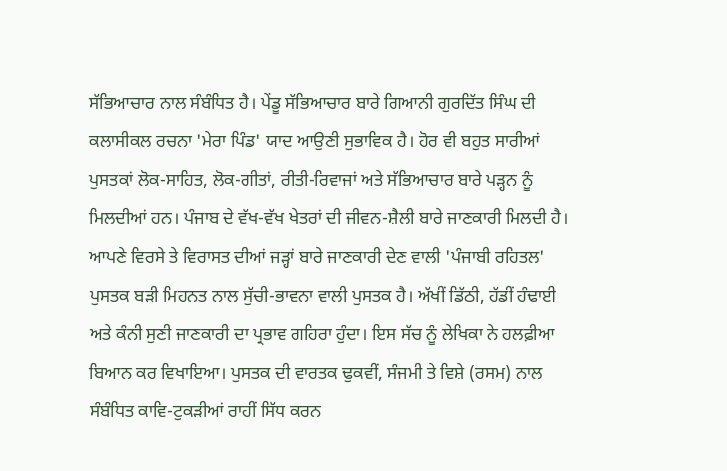ਸੱਭਿਆਚਾਰ ਨਾਲ ਸੰਬੰਧਿਤ ਹੈ। ਪੇਂਡੂ ਸੱਭਿਆਚਾਰ ਬਾਰੇ ਗਿਆਨੀ ਗੁਰਦਿੱਤ ਸਿੰਘ ਦੀ ਕਲਾਸੀਕਲ ਰਚਨਾ 'ਮੇਰਾ ਪਿੰਡ' ਯਾਦ ਆਉਣੀ ਸੁਭਾਵਿਕ ਹੈ। ਹੋਰ ਵੀ ਬਹੁਤ ਸਾਰੀਆਂ ਪੁਸਤਕਾਂ ਲੋਕ-ਸਾਹਿਤ, ਲੋਕ-ਗੀਤਾਂ, ਰੀਤੀ-ਰਿਵਾਜਾਂ ਅਤੇ ਸੱਭਿਆਚਾਰ ਬਾਰੇ ਪੜ੍ਹਨ ਨੂੰ ਮਿਲਦੀਆਂ ਹਨ। ਪੰਜਾਬ ਦੇ ਵੱਖ-ਵੱਖ ਖੇਤਰਾਂ ਦੀ ਜੀਵਨ-ਸ਼ੈਲੀ ਬਾਰੇ ਜਾਣਕਾਰੀ ਮਿਲਦੀ ਹੈ। ਆਪਣੇ ਵਿਰਸੇ ਤੇ ਵਿਰਾਸਤ ਦੀਆਂ ਜੜ੍ਹਾਂ ਬਾਰੇ ਜਾਣਕਾਰੀ ਦੇਣ ਵਾਲੀ 'ਪੰਜਾਬੀ ਰਹਿਤਲ' ਪੁਸਤਕ ਬੜੀ ਮਿਹਨਤ ਨਾਲ ਸੁੱਚੀ-ਭਾਵਨਾ ਵਾਲੀ ਪੁਸਤਕ ਹੈ। ਅੱਖੀਂ ਡਿੱਠੀ, ਹੱਡੀਂ ਹੰਢਾਈ ਅਤੇ ਕੰਨੀ ਸੁਣੀ ਜਾਣਕਾਰੀ ਦਾ ਪ੍ਰਭਾਵ ਗਹਿਰਾ ਹੁੰਦਾ। ਇਸ ਸੱਚ ਨੂੰ ਲੇਖਿਕਾ ਨੇ ਹਲਫ਼ੀਆ ਬਿਆਨ ਕਰ ਵਿਖਾਇਆ। ਪੁਸਤਕ ਦੀ ਵਾਰਤਕ ਢੁਕਵੀਂ, ਸੰਜਮੀ ਤੇ ਵਿਸ਼ੇ (ਰਸਮ) ਨਾਲ ਸੰਬੰਧਿਤ ਕਾਵਿ-ਟੁਕੜੀਆਂ ਰਾਹੀਂ ਸਿੱਧ ਕਰਨ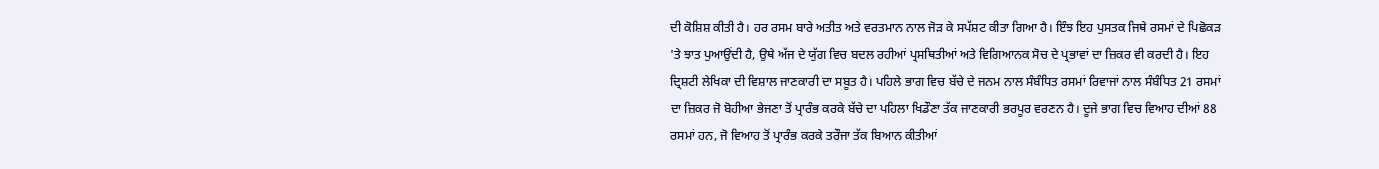ਦੀ ਕੋਸ਼ਿਸ਼ ਕੀਤੀ ਹੈ। ਹਰ ਰਸਮ ਬਾਰੇ ਅਤੀਤ ਅਤੇ ਵਰਤਮਾਨ ਨਾਲ ਜੋੜ ਕੇ ਸਪੱਸ਼ਟ ਕੀਤਾ ਗਿਆ ਹੈ। ਇੰਝ ਇਹ ਪੁਸਤਕ ਜਿਥੇ ਰਸਮਾਂ ਦੇ ਪਿਛੋਕੜ 'ਤੇ ਝਾਤ ਪੁਆਉਂਦੀ ਹੈ, ਉਥੇ ਅੱਜ ਦੇ ਯੁੱਗ ਵਿਚ ਬਦਲ ਰਹੀਆਂ ਪ੍ਰਸਥਿਤੀਆਂ ਅਤੇ ਵਿਗਿਆਨਕ ਸੋਚ ਦੇ ਪ੍ਰਭਾਵਾਂ ਦਾ ਜ਼ਿਕਰ ਵੀ ਕਰਦੀ ਹੈ। ਇਹ ਦ੍ਰਿਸ਼ਟੀ ਲੇਖਿਕਾ ਦੀ ਵਿਸ਼ਾਲ ਜਾਣਕਾਰੀ ਦਾ ਸਬੂਤ ਹੈ। ਪਹਿਲੇ ਭਾਗ ਵਿਚ ਬੱਚੇ ਦੇ ਜਨਮ ਨਾਲ ਸੰਬੰਧਿਤ ਰਸਮਾਂ ਰਿਵਾਜਾਂ ਨਾਲ ਸੰਬੰਧਿਤ 21 ਰਸਮਾਂ ਦਾ ਜ਼ਿਕਰ ਜੋ ਬੋਹੀਆ ਭੇਜਣਾ ਤੋਂ ਪ੍ਰਾਰੰਭ ਕਰਕੇ ਬੱਚੇ ਦਾ ਪਹਿਲਾ ਖਿਡੌਣਾ ਤੱਕ ਜਾਣਕਾਰੀ ਭਰਪੂਰ ਵਰਣਨ ਹੈ। ਦੂਜੇ ਭਾਗ ਵਿਚ ਵਿਆਹ ਦੀਆਂ 88 ਰਸਮਾਂ ਹਨ, ਜੋ ਵਿਆਹ ਤੋਂ ਪ੍ਰਾਰੰਭ ਕਰਕੇ ਤਰੌਜਾ ਤੱਕ ਬਿਆਨ ਕੀਤੀਆਂ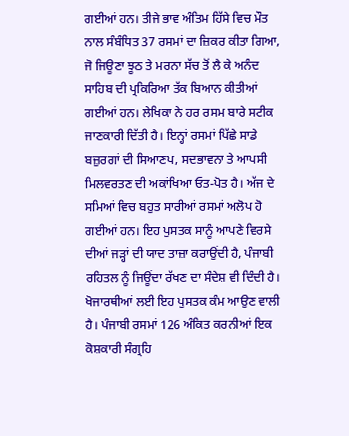ਗਈਆਂ ਹਨ। ਤੀਜੇ ਭਾਵ ਅੰਤਿਮ ਹਿੱਸੇ ਵਿਚ ਮੌਤ ਨਾਲ ਸੰਬੰਧਿਤ 37 ਰਸਮਾਂ ਦਾ ਜ਼ਿਕਰ ਕੀਤਾ ਗਿਆ, ਜੋ ਜਿਊਣਾ ਝੂਠ ਤੇ ਮਰਨਾ ਸੱਚ ਤੋਂ ਲੈ ਕੇ ਅਨੰਦ ਸਾਹਿਬ ਦੀ ਪ੍ਰਕਿਰਿਆ ਤੱਕ ਬਿਆਨ ਕੀਤੀਆਂ ਗਈਆਂ ਹਨ। ਲੇਖਿਕਾ ਨੇ ਹਰ ਰਸਮ ਬਾਰੇ ਸਟੀਕ ਜਾਣਕਾਰੀ ਦਿੱਤੀ ਹੈ। ਇਨ੍ਹਾਂ ਰਸਮਾਂ ਪਿੱਛੇ ਸਾਡੇ ਬਜ਼ੁਰਗਾਂ ਦੀ ਸਿਆਣਪ, ਸਦਭਾਵਨਾ ਤੇ ਆਪਸੀ ਮਿਲਵਰਤਣ ਦੀ ਅਕਾਂਖਿਆ ਓਤ-ਪੋਤ ਹੈ। ਅੱਜ ਦੇ ਸਮਿਆਂ ਵਿਚ ਬਹੁਤ ਸਾਰੀਆਂ ਰਸਮਾਂ ਅਲੋਪ ਹੋ ਗਈਆਂ ਹਨ। ਇਹ ਪੁਸਤਕ ਸਾਨੂੰ ਆਪਣੇ ਵਿਰਸੇ ਦੀਆਂ ਜੜ੍ਹਾਂ ਦੀ ਯਾਦ ਤਾਜ਼ਾ ਕਰਾਉਂਦੀ ਹੈ, ਪੰਜਾਬੀ ਰਹਿਤਲ ਨੂੰ ਜਿਊਂਦਾ ਰੱਖਣ ਦਾ ਸੰਦੇਸ਼ ਵੀ ਦਿੰਦੀ ਹੈ। ਖੋਜਾਰਥੀਆਂ ਲਈ ਇਹ ਪੁਸਤਕ ਕੰਮ ਆਉਣ ਵਾਲੀ ਹੈ। ਪੰਜਾਬੀ ਰਸਮਾਂ 126 ਅੰਕਿਤ ਕਰਨੀਆਂ ਇਕ ਕੋਸ਼ਕਾਰੀ ਸੰਗ੍ਰਹਿ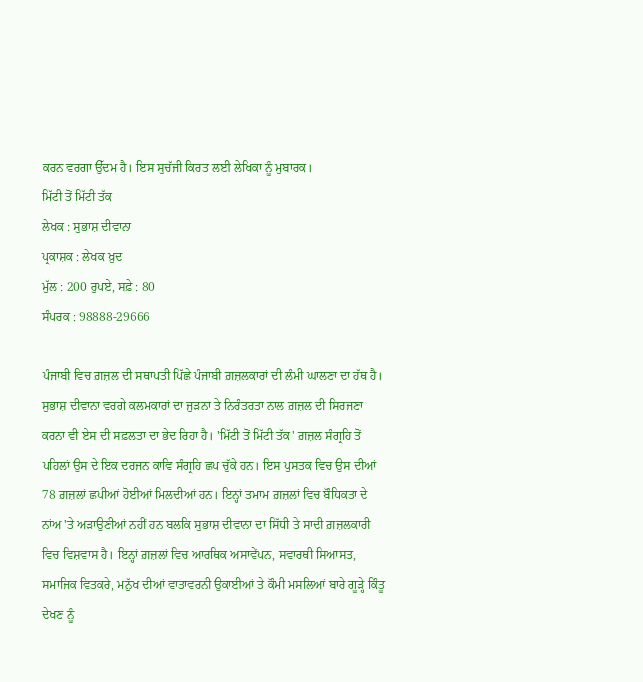ਕਰਨ ਵਰਗਾ ਉੱਦਮ ਹੈ। ਇਸ ਸੁਚੱਜੀ ਕਿਰਤ ਲਈ ਲੇਖਿਕਾ ਨੂੰ ਮੁਬਾਰਕ।
ਮਿੱਟੀ ਤੋਂ ਮਿੱਟੀ ਤੱਕ
ਲੇਖਕ : ਸੁਭਾਸ਼ ਦੀਵਾਨਾ
ਪ੍ਰਕਾਸ਼ਕ : ਲੇਖਕ ਖ਼ੁਦ
ਮੁੱਲ : 200 ਰੁਪਏ, ਸਫ਼ੇ : 80
ਸੰਪਰਕ : 98888-29666

ਪੰਜਾਬੀ ਵਿਚ ਗ਼ਜ਼ਲ ਦੀ ਸਥਾਪਤੀ ਪਿੱਛੇ ਪੰਜਾਬੀ ਗ਼ਜ਼ਲਕਾਰਾਂ ਦੀ ਲੰਮੀ ਘਾਲਣਾ ਦਾ ਹੱਥ ਹੈ। ਸੁਭਾਸ਼ ਦੀਵਾਨਾ ਵਰਗੇ ਕਲਮਕਾਰਾਂ ਦਾ ਜੁੜਨਾ ਤੇ ਨਿਰੰਤਰਤਾ ਨਾਲ ਗ਼ਜ਼ਲ ਦੀ ਸਿਰਜਣਾ ਕਰਨਾ ਵੀ ਏਸ ਦੀ ਸਫ਼ਲਤਾ ਦਾ ਭੇਦ ਰਿਹਾ ਹੈ। 'ਮਿੱਟੀ ਤੋਂ ਮਿੱਟੀ ਤੱਕ' ਗ਼ਜ਼ਲ ਸੰਗ੍ਰਹਿ ਤੋਂ ਪਹਿਲਾਂ ਉਸ ਦੇ ਇਕ ਦਰਜਨ ਕਾਵਿ ਸੰਗ੍ਰਹਿ ਛਪ ਚੁੱਕੇ ਹਨ। ਇਸ ਪੁਸਤਕ ਵਿਚ ਉਸ ਦੀਆਂ 78 ਗ਼ਜ਼ਲਾਂ ਛਪੀਆਂ ਹੋਈਆਂ ਮਿਲਦੀਆਂ ਹਨ। ਇਨ੍ਹਾਂ ਤਮਾਮ ਗ਼ਜ਼ਲਾਂ ਵਿਚ ਬੌਧਿਕਤਾ ਦੇ ਨਾਂਅ 'ਤੇ ਅੜਾਉਣੀਆਂ ਨਹੀਂ ਹਨ ਬਲਕਿ ਸੁਭਾਸ਼ ਦੀਵਾਨਾ ਦਾ ਸਿੱਧੀ ਤੇ ਸਾਦੀ ਗ਼ਜ਼ਲਕਾਰੀ ਵਿਚ ਵਿਸ਼ਵਾਸ ਹੈ। ਇਨ੍ਹਾਂ ਗ਼ਜ਼ਲਾਂ ਵਿਚ ਆਰਥਿਕ ਅਸਾਵੇਂਪਨ, ਸਵਾਰਥੀ ਸਿਆਸਤ, ਸਮਾਜਿਕ ਵਿਤਕਰੇ, ਮਨੁੱਖ ਦੀਆਂ ਵਾਤਾਵਰਨੀ ਉਕਾਈਆਂ ਤੇ ਕੌਮੀ ਮਸਲਿਆਂ ਬਾਰੇ ਗੂੜ੍ਹੇ ਕਿੰਤੂ ਦੇਖਣ ਨੂੰ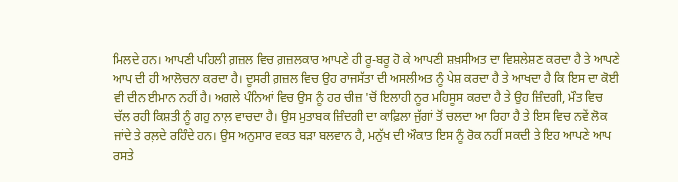ਮਿਲਦੇ ਹਨ। ਆਪਣੀ ਪਹਿਲੀ ਗ਼ਜ਼ਲ ਵਿਚ ਗ਼ਜ਼ਲਕਾਰ ਆਪਣੇ ਹੀ ਰੂ-ਬਰੂ ਹੋ ਕੇ ਆਪਣੀ ਸ਼ਖ਼ਸੀਅਤ ਦਾ ਵਿਸ਼ਲੇਸ਼ਣ ਕਰਦਾ ਹੈ ਤੇ ਆਪਣੇ ਆਪ ਦੀ ਹੀ ਆਲੋਚਨਾ ਕਰਦਾ ਹੈ। ਦੂਸਰੀ ਗ਼ਜ਼ਲ ਵਿਚ ਉਹ ਰਾਜਸੱਤਾ ਦੀ ਅਸਲੀਅਤ ਨੂੰ ਪੇਸ਼ ਕਰਦਾ ਹੈ ਤੇ ਆਖਦਾ ਹੈ ਕਿ ਇਸ ਦਾ ਕੋਈ ਵੀ ਦੀਨ ਈਮਾਨ ਨਹੀਂ ਹੈ। ਅਗਲੇ ਪੰਨਿਆਂ ਵਿਚ ਉਸ ਨੂੰ ਹਰ ਚੀਜ਼ 'ਚੋਂ ਇਲਾਹੀ ਨੂਰ ਮਹਿਸੂਸ ਕਰਦਾ ਹੈ ਤੇ ਉਹ ਜ਼ਿੰਦਗੀ, ਮੌਤ ਵਿਚ ਚੱਲ ਰਹੀ ਕਿਸ਼ਤੀ ਨੂੰ ਗਹੁ ਨਾਲ਼ ਵਾਚਦਾ ਹੈ। ਉਸ ਮੁਤਾਬਕ ਜ਼ਿੰਦਗੀ ਦਾ ਕਾਫ਼ਿਲਾ ਜੁੱਗਾਂ ਤੋਂ ਚਲਦਾ ਆ ਰਿਹਾ ਹੈ ਤੇ ਇਸ ਵਿਚ ਨਵੇਂ ਲੋਕ ਜਾਂਦੇ ਤੇ ਰਲ਼ਦੇ ਰਹਿੰਦੇ ਹਨ। ਉਸ ਅਨੁਸਾਰ ਵਕਤ ਬੜਾ ਬਲਵਾਨ ਹੈ, ਮਨੁੱਖ ਦੀ ਔਕਾਤ ਇਸ ਨੂੰ ਰੋਕ ਨਹੀਂ ਸਕਦੀ ਤੇ ਇਹ ਆਪਣੇ ਆਪ ਰਸਤੇ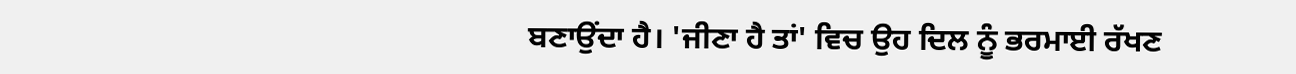ਬਣਾਉਂਦਾ ਹੈ। 'ਜੀਣਾ ਹੈ ਤਾਂ' ਵਿਚ ਉਹ ਦਿਲ ਨੂੰ ਭਰਮਾਈ ਰੱਖਣ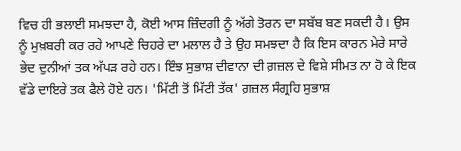ਵਿਚ ਹੀ ਭਲਾਈ ਸਮਝਦਾ ਹੈ, ਕੋਈ ਆਸ ਜ਼ਿੰਦਗੀ ਨੂੰ ਅੱਗੇ ਤੋਰਨ ਦਾ ਸਬੱਬ ਬਣ ਸਕਦੀ ਹੈ। ਉਸ ਨੂੰ ਮੁਖ਼ਬਰੀ ਕਰ ਰਹੇ ਆਪਣੇ ਚਿਹਰੇ ਦਾ ਮਲਾਲ ਹੈ ਤੇ ਉਹ ਸਮਝਦਾ ਹੈ ਕਿ ਇਸ ਕਾਰਨ ਮੇਰੇ ਸਾਰੇ ਭੇਦ ਦੁਨੀਆਂ ਤਕ ਅੱਪੜ ਰਹੇ ਹਨ। ਇੰਝ ਸੁਭਾਸ਼ ਦੀਵਾਨਾ ਦੀ ਗ਼ਜ਼ਲ ਦੇ ਵਿਸ਼ੇ ਸੀਮਤ ਨਾ ਹੋ ਕੇ ਇਕ ਵੱਡੇ ਦਾਇਰੇ ਤਕ ਫੈਲੇ ਹੋਏ ਹਨ। 'ਮਿੱਟੀ ਤੋਂ ਮਿੱਟੀ ਤੱਕ' ਗ਼ਜ਼ਲ ਸੰਗ੍ਰਹਿ ਸੁਭਾਸ਼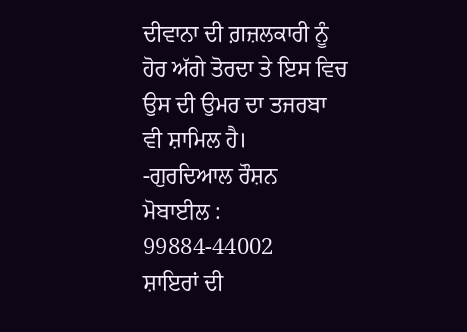ਦੀਵਾਨਾ ਦੀ ਗ਼ਜ਼ਲਕਾਰੀ ਨੂੰ ਹੋਰ ਅੱਗੇ ਤੋਰਦਾ ਤੇ ਇਸ ਵਿਚ ਉਸ ਦੀ ਉਮਰ ਦਾ ਤਜਰਬਾ ਵੀ ਸ਼ਾਮਿਲ ਹੈ।
-ਗੁਰਦਿਆਲ ਰੌਸ਼ਨ
ਮੋਬਾਈਲ : 99884-44002
ਸ਼ਾਇਰਾਂ ਦੀ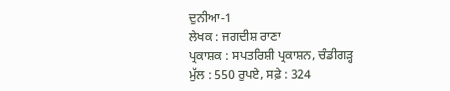ਦੁਨੀਆ-1
ਲੇਖਕ : ਜਗਦੀਸ਼ ਰਾਣਾ
ਪ੍ਰਕਾਸ਼ਕ : ਸਪਤਰਿਸ਼ੀ ਪ੍ਰਕਾਸ਼ਨ, ਚੰਡੀਗੜ੍ਹ
ਮੁੱਲ : 550 ਰੁਪਏ, ਸਫ਼ੇ : 324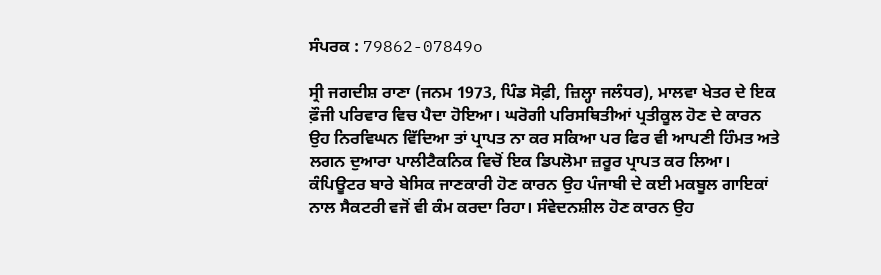ਸੰਪਰਕ : 79862-07849o

ਸ੍ਰੀ ਜਗਦੀਸ਼ ਰਾਣਾ (ਜਨਮ 1973, ਪਿੰਡ ਸੋਫ਼ੀ, ਜ਼ਿਲ੍ਹਾ ਜਲੰਧਰ), ਮਾਲਵਾ ਖੇਤਰ ਦੇ ਇਕ ਫ਼ੌਜੀ ਪਰਿਵਾਰ ਵਿਚ ਪੈਦਾ ਹੋਇਆ। ਘਰੋਗੀ ਪਰਿਸਥਿਤੀਆਂ ਪ੍ਰਤੀਕੂਲ ਹੋਣ ਦੇ ਕਾਰਨ ਉਹ ਨਿਰਵਿਘਨ ਵਿੱਦਿਆ ਤਾਂ ਪ੍ਰਾਪਤ ਨਾ ਕਰ ਸਕਿਆ ਪਰ ਫਿਰ ਵੀ ਆਪਣੀ ਹਿੰਮਤ ਅਤੇ ਲਗਨ ਦੁਆਰਾ ਪਾਲੀਟੈਕਨਿਕ ਵਿਚੋਂ ਇਕ ਡਿਪਲੋਮਾ ਜ਼ਰੂਰ ਪ੍ਰਾਪਤ ਕਰ ਲਿਆ। ਕੰਪਿਊਟਰ ਬਾਰੇ ਬੇਸਿਕ ਜਾਣਕਾਰੀ ਹੋਣ ਕਾਰਨ ਉਹ ਪੰਜਾਬੀ ਦੇ ਕਈ ਮਕਬੂਲ ਗਾਇਕਾਂ ਨਾਲ ਸੈਕਟਰੀ ਵਜੋਂ ਵੀ ਕੰਮ ਕਰਦਾ ਰਿਹਾ। ਸੰਵੇਦਨਸ਼ੀਲ ਹੋਣ ਕਾਰਨ ਉਹ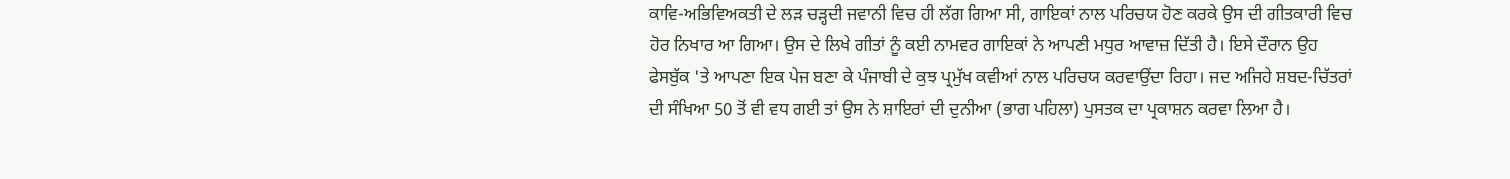ਕਾਵਿ-ਅਭਿਵਿਅਕਤੀ ਦੇ ਲੜ ਚੜ੍ਹਦੀ ਜਵਾਨੀ ਵਿਚ ਹੀ ਲੱਗ ਗਿਆ ਸੀ, ਗਾਇਕਾਂ ਨਾਲ ਪਰਿਚਯ ਹੋਣ ਕਰਕੇ ਉਸ ਦੀ ਗੀਤਕਾਰੀ ਵਿਚ ਹੋਰ ਨਿਖਾਰ ਆ ਗਿਆ। ਉਸ ਦੇ ਲਿਖੇ ਗੀਤਾਂ ਨੂੰ ਕਈ ਨਾਮਵਰ ਗਾਇਕਾਂ ਨੇ ਆਪਣੀ ਮਧੁਰ ਆਵਾਜ਼ ਦਿੱਤੀ ਹੈ। ਇਸੇ ਦੌਰਾਨ ਉਹ ਫੇਸਬੁੱਕ 'ਤੇ ਆਪਣਾ ਇਕ ਪੇਜ ਬਣਾ ਕੇ ਪੰਜਾਬੀ ਦੇ ਕੁਝ ਪ੍ਰਮੁੱਖ ਕਵੀਆਂ ਨਾਲ ਪਰਿਚਯ ਕਰਵਾਉਂਦਾ ਰਿਹਾ। ਜਦ ਅਜਿਹੇ ਸ਼ਬਦ-ਚਿੱਤਰਾਂ ਦੀ ਸੰਖਿਆ 50 ਤੋਂ ਵੀ ਵਧ ਗਈ ਤਾਂ ਉਸ ਨੇ ਸ਼ਾਇਰਾਂ ਦੀ ਦੁਨੀਆ (ਭਾਗ ਪਹਿਲਾ) ਪੁਸਤਕ ਦਾ ਪ੍ਰਕਾਸ਼ਨ ਕਰਵਾ ਲਿਆ ਹੈ।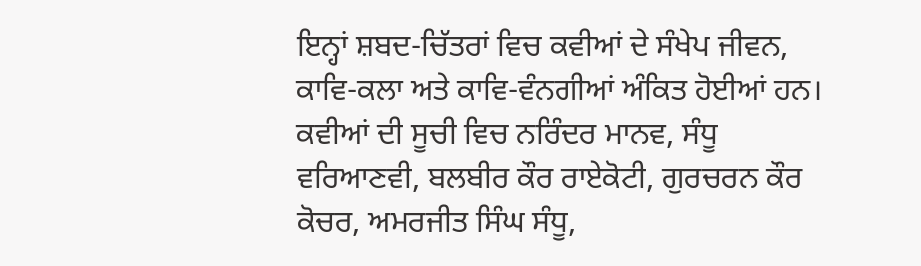ਇਨ੍ਹਾਂ ਸ਼ਬਦ-ਚਿੱਤਰਾਂ ਵਿਚ ਕਵੀਆਂ ਦੇ ਸੰਖੇਪ ਜੀਵਨ, ਕਾਵਿ-ਕਲਾ ਅਤੇ ਕਾਵਿ-ਵੰਨਗੀਆਂ ਅੰਕਿਤ ਹੋਈਆਂ ਹਨ। ਕਵੀਆਂ ਦੀ ਸੂਚੀ ਵਿਚ ਨਰਿੰਦਰ ਮਾਨਵ, ਸੰਧੂ ਵਰਿਆਣਵੀ, ਬਲਬੀਰ ਕੌਰ ਰਾਏਕੋਟੀ, ਗੁਰਚਰਨ ਕੌਰ ਕੋਚਰ, ਅਮਰਜੀਤ ਸਿੰਘ ਸੰਧੂ,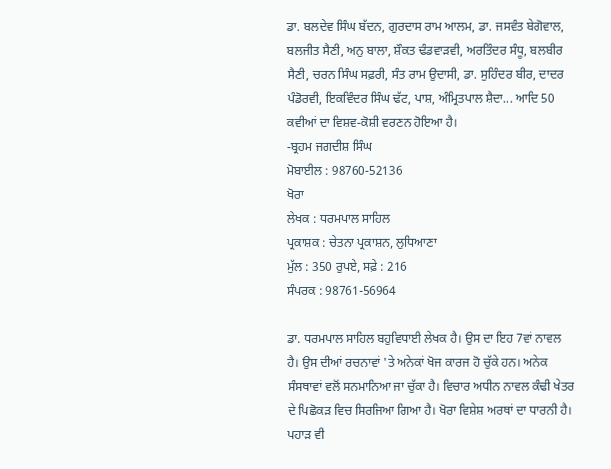ਡਾ. ਬਲਦੇਵ ਸਿੰਘ ਬੱਦਨ, ਗੁਰਦਾਸ ਰਾਮ ਆਲਮ, ਡਾ. ਜਸਵੰਤ ਬੇਗੋਵਾਲ, ਬਲਜੀਤ ਸੈਣੀ, ਅਨੁ ਬਾਲਾ, ਸ਼ੌਕਤ ਢੰਡਵਾੜਵੀ, ਅਰਤਿੰਦਰ ਸੰਧੂ, ਬਲਬੀਰ ਸੈਣੀ, ਚਰਨ ਸਿੰਘ ਸਫ਼ਰੀ, ਸੰਤ ਰਾਮ ਉਦਾਸੀ, ਡਾ. ਸੁਹਿੰਦਰ ਬੀਰ, ਦਾਦਰ ਪੰਡੋਰਵੀ, ਇਕਵਿੰਦਰ ਸਿੰਘ ਢੱਟ, ਪਾਸ਼, ਅੰਮ੍ਰਿਤਪਾਲ ਸ਼ੈਦਾ... ਆਦਿ 50 ਕਵੀਆਂ ਦਾ ਵਿਸ਼ਵ-ਕੋਸ਼ੀ ਵਰਣਨ ਹੋਇਆ ਹੈ।
-ਬ੍ਰਹਮ ਜਗਦੀਸ਼ ਸਿੰਘ
ਮੋਬਾਈਲ : 98760-52136
ਖੋਰਾ
ਲੇਖਕ : ਧਰਮਪਾਲ ਸਾਹਿਲ
ਪ੍ਰਕਾਸ਼ਕ : ਚੇਤਨਾ ਪ੍ਰਕਾਸ਼ਨ, ਲੁਧਿਆਣਾ
ਮੁੱਲ : 350 ਰੁਪਏ, ਸਫ਼ੇ : 216
ਸੰਪਰਕ : 98761-56964

ਡਾ. ਧਰਮਪਾਲ ਸਾਹਿਲ ਬਹੁਵਿਧਾਈ ਲੇਖਕ ਹੈ। ਉਸ ਦਾ ਇਹ 7ਵਾਂ ਨਾਵਲ ਹੈ। ਉਸ ਦੀਆਂ ਰਚਨਾਵਾਂ 'ਤੇ ਅਨੇਕਾਂ ਖੋਜ ਕਾਰਜ ਹੋ ਚੁੱਕੇ ਹਨ। ਅਨੇਕ ਸੰਸਥਾਵਾਂ ਵਲੋਂ ਸਨਮਾਨਿਆ ਜਾ ਚੁੱਕਾ ਹੈ। ਵਿਚਾਰ ਅਧੀਨ ਨਾਵਲ ਕੰਢੀ ਖੇਤਰ ਦੇ ਪਿਛੋਕੜ ਵਿਚ ਸਿਰਜਿਆ ਗਿਆ ਹੈ। ਖੋਰਾ ਵਿਸ਼ੇਸ਼ ਅਰਥਾਂ ਦਾ ਧਾਰਨੀ ਹੈ। ਪਹਾੜ ਵੀ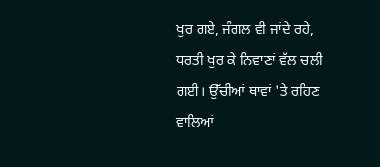ਖੁਰ ਗਏ, ਜੰਗਲ ਵੀ ਜਾਂਦੇ ਰਹੇ, ਧਰਤੀ ਖੁਰ ਕੇ ਨਿਵਾਣਾਂ ਵੱਲ ਚਲੀ ਗਈ। ਉੱਚੀਆਂ ਥਾਵਾਂ 'ਤੇ ਰਹਿਣ ਵਾਲਿਆਂ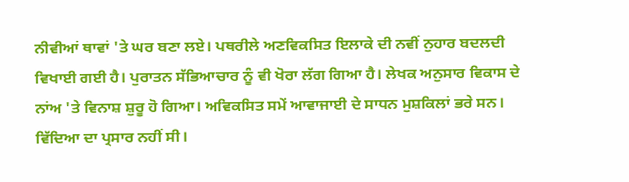ਨੀਵੀਆਂ ਥਾਵਾਂ 'ਤੇ ਘਰ ਬਣਾ ਲਏ। ਪਥਰੀਲੇ ਅਣਵਿਕਸਿਤ ਇਲਾਕੇ ਦੀ ਨਵੀਂ ਨੁਹਾਰ ਬਦਲਦੀ ਵਿਖਾਈ ਗਈ ਹੈ। ਪੁਰਾਤਨ ਸੱਭਿਆਚਾਰ ਨੂੰ ਵੀ ਖੋਰਾ ਲੱਗ ਗਿਆ ਹੈ। ਲੇਖਕ ਅਨੁਸਾਰ ਵਿਕਾਸ ਦੇ ਨਾਂਅ 'ਤੇ ਵਿਨਾਸ਼ ਸ਼ੁਰੂ ਹੋ ਗਿਆ। ਅਵਿਕਸਿਤ ਸਮੇਂ ਆਵਾਜਾਈ ਦੇ ਸਾਧਨ ਮੁਸ਼ਕਿਲਾਂ ਭਰੇ ਸਨ। ਵਿੱਦਿਆ ਦਾ ਪ੍ਰਸਾਰ ਨਹੀਂ ਸੀ।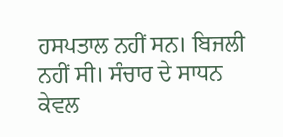ਹਸਪਤਾਲ ਨਹੀਂ ਸਨ। ਬਿਜਲੀ ਨਹੀਂ ਸੀ। ਸੰਚਾਰ ਦੇ ਸਾਧਨ ਕੇਵਲ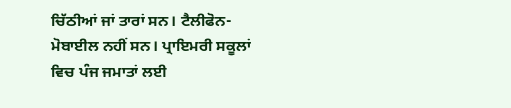ਚਿੱਠੀਆਂ ਜਾਂ ਤਾਰਾਂ ਸਨ। ਟੈਲੀਫੋਨ-ਮੋਬਾਈਲ ਨਹੀਂ ਸਨ। ਪ੍ਰਾਇਮਰੀ ਸਕੂਲਾਂ ਵਿਚ ਪੰਜ ਜਮਾਤਾਂ ਲਈ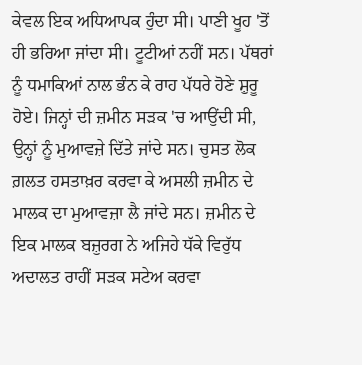ਕੇਵਲ ਇਕ ਅਧਿਆਪਕ ਹੁੰਦਾ ਸੀ। ਪਾਣੀ ਖੂਹ 'ਤੋਂ ਹੀ ਭਰਿਆ ਜਾਂਦਾ ਸੀ। ਟੂਟੀਆਂ ਨਹੀਂ ਸਨ। ਪੱਥਰਾਂ ਨੂੰ ਧਮਾਕਿਆਂ ਨਾਲ ਭੰਨ ਕੇ ਰਾਹ ਪੱਧਰੇ ਹੋਣੇ ਸ਼ੁਰੂ ਹੋਏ। ਜਿਨ੍ਹਾਂ ਦੀ ਜ਼ਮੀਨ ਸੜਕ 'ਚ ਆਉਂਦੀ ਸੀ, ਉਨ੍ਹਾਂ ਨੂੰ ਮੁਆਵਜ਼ੇ ਦਿੱਤੇ ਜਾਂਦੇ ਸਨ। ਚੁਸਤ ਲੋਕ ਗ਼ਲਤ ਹਸਤਾਖ਼ਰ ਕਰਵਾ ਕੇ ਅਸਲੀ ਜ਼ਮੀਨ ਦੇ ਮਾਲਕ ਦਾ ਮੁਆਵਜ਼ਾ ਲੈ ਜਾਂਦੇ ਸਨ। ਜ਼ਮੀਨ ਦੇ ਇਕ ਮਾਲਕ ਬਜ਼ੁਰਗ ਨੇ ਅਜਿਹੇ ਧੱਕੇ ਵਿਰੁੱਧ ਅਦਾਲਤ ਰਾਹੀਂ ਸੜਕ ਸਟੇਅ ਕਰਵਾ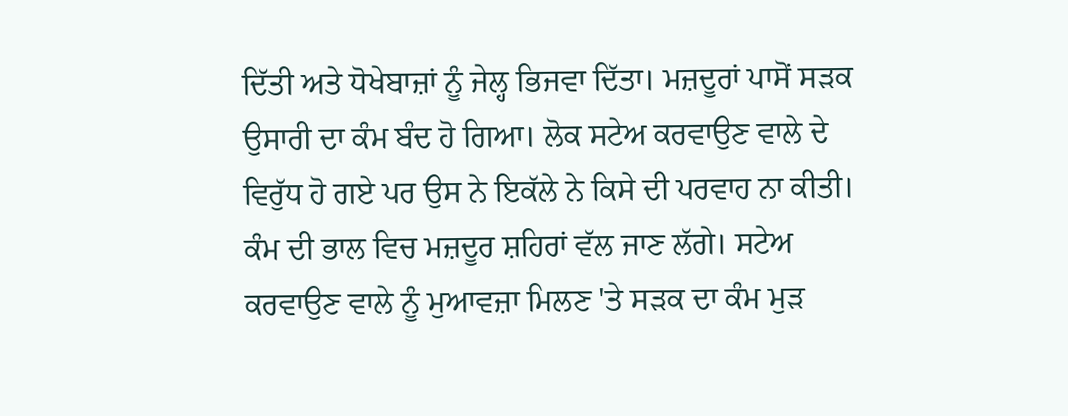ਦਿੱਤੀ ਅਤੇ ਧੋਖੇਬਾਜ਼ਾਂ ਨੂੰ ਜੇਲ੍ਹ ਭਿਜਵਾ ਦਿੱਤਾ। ਮਜ਼ਦੂਰਾਂ ਪਾਸੋਂ ਸੜਕ ਉਸਾਰੀ ਦਾ ਕੰਮ ਬੰਦ ਹੋ ਗਿਆ। ਲੋਕ ਸਟੇਅ ਕਰਵਾਉਣ ਵਾਲੇ ਦੇ ਵਿਰੁੱਧ ਹੋ ਗਏ ਪਰ ਉਸ ਨੇ ਇਕੱਲੇ ਨੇ ਕਿਸੇ ਦੀ ਪਰਵਾਹ ਨਾ ਕੀਤੀ। ਕੰਮ ਦੀ ਭਾਲ ਵਿਚ ਮਜ਼ਦੂਰ ਸ਼ਹਿਰਾਂ ਵੱਲ ਜਾਣ ਲੱਗੇ। ਸਟੇਅ ਕਰਵਾਉਣ ਵਾਲੇ ਨੂੰ ਮੁਆਵਜ਼ਾ ਮਿਲਣ 'ਤੇ ਸੜਕ ਦਾ ਕੰਮ ਮੁੜ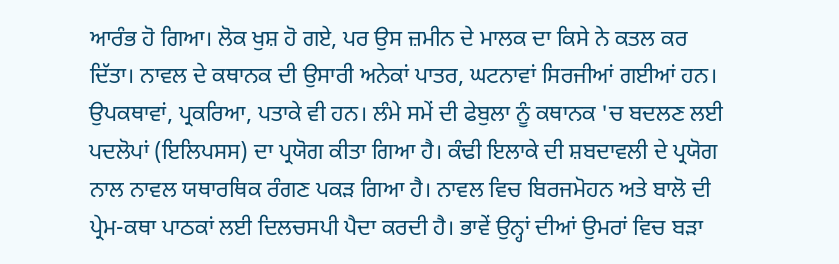ਆਰੰਭ ਹੋ ਗਿਆ। ਲੋਕ ਖੁਸ਼ ਹੋ ਗਏ, ਪਰ ਉਸ ਜ਼ਮੀਨ ਦੇ ਮਾਲਕ ਦਾ ਕਿਸੇ ਨੇ ਕਤਲ ਕਰ ਦਿੱਤਾ। ਨਾਵਲ ਦੇ ਕਥਾਨਕ ਦੀ ਉਸਾਰੀ ਅਨੇਕਾਂ ਪਾਤਰ, ਘਟਨਾਵਾਂ ਸਿਰਜੀਆਂ ਗਈਆਂ ਹਨ। ਉਪਕਥਾਵਾਂ, ਪ੍ਰਕਰਿਆ, ਪਤਾਕੇ ਵੀ ਹਨ। ਲੰਮੇ ਸਮੇਂ ਦੀ ਫੇਬੁਲਾ ਨੂੰ ਕਥਾਨਕ 'ਚ ਬਦਲਣ ਲਈ ਪਦਲੋਪਾਂ (ਇਲਿਪਸਸ) ਦਾ ਪ੍ਰਯੋਗ ਕੀਤਾ ਗਿਆ ਹੈ। ਕੰਢੀ ਇਲਾਕੇ ਦੀ ਸ਼ਬਦਾਵਲੀ ਦੇ ਪ੍ਰਯੋਗ ਨਾਲ ਨਾਵਲ ਯਥਾਰਥਿਕ ਰੰਗਣ ਪਕੜ ਗਿਆ ਹੈ। ਨਾਵਲ ਵਿਚ ਬਿਰਜਮੋਹਨ ਅਤੇ ਬਾਲੋ ਦੀ ਪ੍ਰੇਮ-ਕਥਾ ਪਾਠਕਾਂ ਲਈ ਦਿਲਚਸਪੀ ਪੈਦਾ ਕਰਦੀ ਹੈ। ਭਾਵੇਂ ਉਨ੍ਹਾਂ ਦੀਆਂ ਉਮਰਾਂ ਵਿਚ ਬੜਾ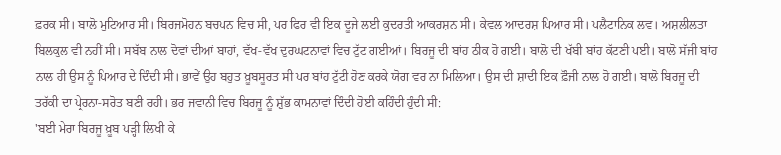ਫ਼ਰਕ ਸੀ। ਬਾਲੋ ਮੁਟਿਆਰ ਸੀ। ਬਿਰਜਮੋਹਨ ਬਚਪਨ ਵਿਚ ਸੀ, ਪਰ ਫਿਰ ਵੀ ਇਕ ਦੂਜੇ ਲਈ ਕੁਦਰਤੀ ਆਕਰਸ਼ਨ ਸੀ। ਕੇਵਲ ਆਦਰਸ਼ ਪਿਆਰ ਸੀ। ਪਲੈਟਾਨਿਕ ਲਵ। ਅਸ਼ਲੀਲਤਾ ਬਿਲਕੁਲ ਵੀ ਨਹੀਂ ਸੀ। ਸਬੱਬ ਨਾਲ ਦੋਵਾਂ ਦੀਆਂ ਬਾਹਾਂ, ਵੱਖ-ਵੱਖ ਦੁਰਘਟਨਾਵਾਂ ਵਿਚ ਟੁੱਟ ਗਈਆਂ। ਬਿਰਜੂ ਦੀ ਬਾਂਹ ਠੀਕ ਹੋ ਗਈ। ਬਾਲੋ ਦੀ ਖੱਬੀ ਬਾਂਹ ਕੱਟਣੀ ਪਈ। ਬਾਲੋ ਸੱਜੀ ਬਾਂਹ ਨਾਲ ਹੀ ਉਸ ਨੂੰ ਪਿਆਰ ਦੇ ਦਿੰਦੀ ਸੀ। ਭਾਵੇਂ ਉਹ ਬਹੁਤ ਖ਼ੂਬਸੂਰਤ ਸੀ ਪਰ ਬਾਂਹ ਟੁੱਟੀ ਹੋਣ ਕਰਕੇ ਯੋਗ ਵਰ ਨਾ ਮਿਲਿਆ। ਉਸ ਦੀ ਸ਼ਾਦੀ ਇਕ ਫ਼ੌਜੀ ਨਾਲ ਹੋ ਗਈ। ਬਾਲੋ ਬਿਰਜੂ ਦੀ ਤਰੱਕੀ ਦਾ ਪ੍ਰੇਰਨਾ-ਸਰੋਤ ਬਣੀ ਰਹੀ। ਭਰ ਜਵਾਨੀ ਵਿਚ ਬਿਰਜੂ ਨੂੰ ਸ਼ੁੱਭ ਕਾਮਨਾਵਾਂ ਦਿੰਦੀ ਹੋਈ ਕਹਿੰਦੀ ਹੁੰਦੀ ਸੀ:
'ਬਈ ਮੇਰਾ ਬਿਰਜੂ ਖ਼ੂਬ ਪੜ੍ਹੀ ਲਿਖੀ ਕੇ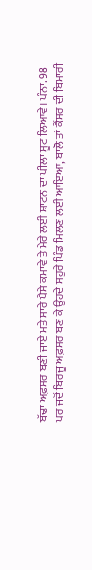ਬੱਢਾ ਅਫ਼ਸਰ ਬਣੀ ਜਾਏ ਮਤੇ ਸਾਰੇ ਪੈਸੇ ਕਮਾਵੇ ਤੇ ਮੇਰੇ ਲਈ ਸ਼ਾਟਨ ਦਾ ਪੀਲਾ ਸੂਟ ਲਿਆਵੇ। ਪੰਨਾ. 98
ਪਰ ਜਦੋਂ ਬਿਰਜੂ ਅਫ਼ਸਰ ਬਣ ਕੇ ਉਹਦੇ ਸਹੁਰੇ ਪਿੰਡ ਮਿਲਣ ਲਈ ਆਇਆ, ਬਾਲੋ ਤਾਂ ਕੈਂਸਰ ਦੀ ਬਿਮਾਰੀ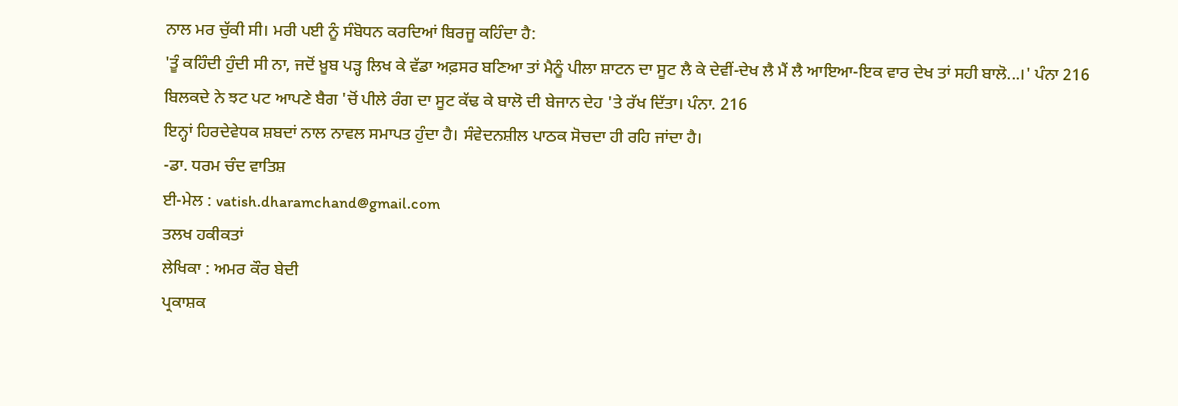ਨਾਲ ਮਰ ਚੁੱਕੀ ਸੀ। ਮਰੀ ਪਈ ਨੂੰ ਸੰਬੋਧਨ ਕਰਦਿਆਂ ਬਿਰਜੂ ਕਹਿੰਦਾ ਹੈ:
'ਤੂੰ ਕਹਿੰਦੀ ਹੁੰਦੀ ਸੀ ਨਾ, ਜਦੋਂ ਖ਼ੂਬ ਪੜ੍ਹ ਲਿਖ ਕੇ ਵੱਡਾ ਅਫ਼ਸਰ ਬਣਿਆ ਤਾਂ ਮੈਨੂੰ ਪੀਲਾ ਸ਼ਾਟਨ ਦਾ ਸੂਟ ਲੈ ਕੇ ਦੇਵੀਂ-ਦੇਖ ਲੈ ਮੈਂ ਲੈ ਆਇਆ-ਇਕ ਵਾਰ ਦੇਖ ਤਾਂ ਸਹੀ ਬਾਲੋ...।' ਪੰਨਾ 216
ਬਿਲਕਦੇ ਨੇ ਝਟ ਪਟ ਆਪਣੇ ਬੈਗ 'ਚੋਂ ਪੀਲੇ ਰੰਗ ਦਾ ਸੂਟ ਕੱਢ ਕੇ ਬਾਲੋ ਦੀ ਬੇਜਾਨ ਦੇਹ 'ਤੇ ਰੱਖ ਦਿੱਤਾ। ਪੰਨਾ. 216
ਇਨ੍ਹਾਂ ਹਿਰਦੇਵੇਧਕ ਸ਼ਬਦਾਂ ਨਾਲ ਨਾਵਲ ਸਮਾਪਤ ਹੁੰਦਾ ਹੈ। ਸੰਵੇਦਨਸ਼ੀਲ ਪਾਠਕ ਸੋਚਦਾ ਹੀ ਰਹਿ ਜਾਂਦਾ ਹੈ।
-ਡਾ. ਧਰਮ ਚੰਦ ਵਾਤਿਸ਼
ਈ-ਮੇਲ : vatish.dharamchand@gmail.com
ਤਲਖ ਹਕੀਕਤਾਂ
ਲੇਖਿਕਾ : ਅਮਰ ਕੌਰ ਬੇਦੀ
ਪ੍ਰਕਾਸ਼ਕ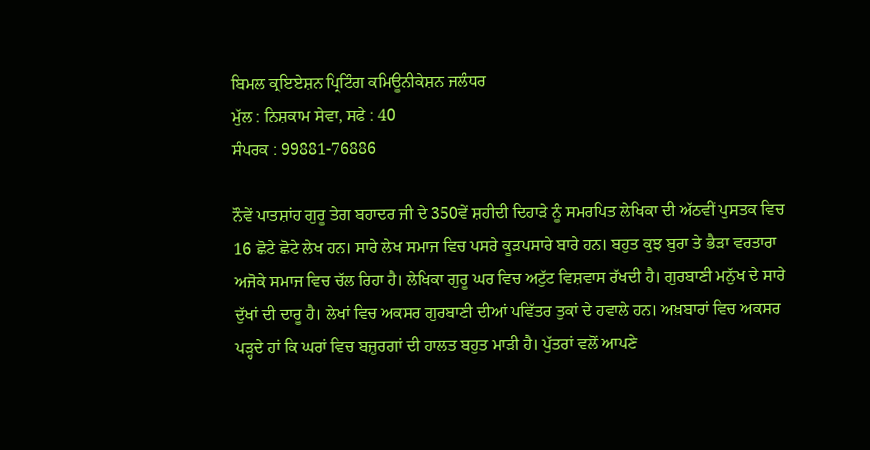ਬਿਮਲ ਕ੍ਰਇਏਸ਼ਨ ਪ੍ਰਿਟਿੰਗ ਕਮਿਊਨੀਕੇਸ਼ਨ ਜਲੰਧਰ
ਮੁੱਲ : ਨਿਸ਼ਕਾਮ ਸੇਵਾ, ਸਫੇ : 40
ਸੰਪਰਕ : 99881-76886

ਨੌਵੇਂ ਪਾਤਸ਼ਾਂਹ ਗੁਰੂ ਤੇਗ ਬਹਾਦਰ ਜੀ ਦੇ 350ਵੇਂ ਸ਼ਹੀਦੀ ਦਿਹਾੜੇ ਨੂੰ ਸਮਰਪਿਤ ਲੇਖਿਕਾ ਦੀ ਅੱਠਵੀਂ ਪੁਸਤਕ ਵਿਚ 16 ਛੋਟੇ ਛੋਟੇ ਲੇਖ ਹਨ। ਸਾਰੇ ਲੇਖ ਸਮਾਜ ਵਿਚ ਪਸਰੇ ਕੂੜਪਸਾਰੇ ਬਾਰੇ ਹਨ। ਬਹੁਤ ਕੁਝ ਬੁਰਾ ਤੇ ਭੈੜਾ ਵਰਤਾਰਾ ਅਜੋਕੇ ਸਮਾਜ ਵਿਚ ਚੱਲ ਰਿਹਾ ਹੈ। ਲੇਖਿਕਾ ਗੁਰੂ ਘਰ ਵਿਚ ਅਟੁੱਟ ਵਿਸ਼ਵਾਸ ਰੱਖਦੀ ਹੈ। ਗੁਰਬਾਣੀ ਮਨੁੱਖ ਦੇ ਸਾਰੇ ਦੁੱਖਾਂ ਦੀ ਦਾਰੂ ਹੈ। ਲੇਖਾਂ ਵਿਚ ਅਕਸਰ ਗੁਰਬਾਣੀ ਦੀਆਂ ਪਵਿੱਤਰ ਤੁਕਾਂ ਦੇ ਹਵਾਲੇ ਹਨ। ਅਖ਼ਬਾਰਾਂ ਵਿਚ ਅਕਸਰ ਪੜ੍ਹਦੇ ਹਾਂ ਕਿ ਘਰਾਂ ਵਿਚ ਬਜ਼ੁਰਗਾਂ ਦੀ ਹਾਲਤ ਬਹੁਤ ਮਾੜੀ ਹੈ। ਪੁੱਤਰਾਂ ਵਲੋਂ ਆਪਣੇ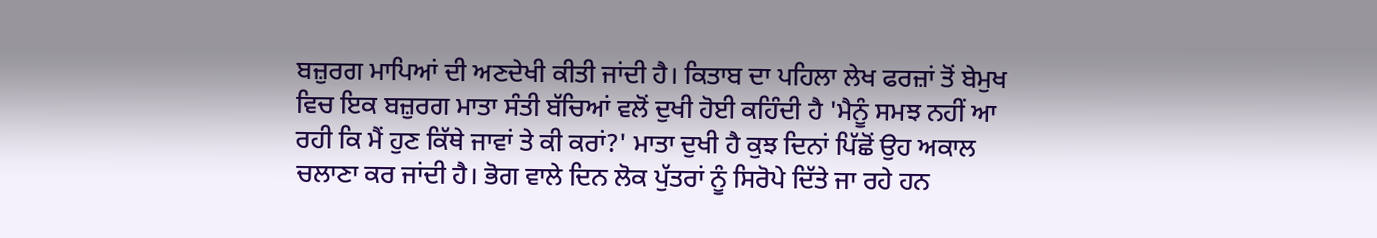ਬਜ਼ੁਰਗ ਮਾਪਿਆਂ ਦੀ ਅਣਦੇਖੀ ਕੀਤੀ ਜਾਂਦੀ ਹੈ। ਕਿਤਾਬ ਦਾ ਪਹਿਲਾ ਲੇਖ ਫਰਜ਼ਾਂ ਤੋਂ ਬੇਮੁਖ ਵਿਚ ਇਕ ਬਜ਼ੁਰਗ ਮਾਤਾ ਸੰਤੀ ਬੱਚਿਆਂ ਵਲੋਂ ਦੁਖੀ ਹੋਈ ਕਹਿੰਦੀ ਹੈ 'ਮੈਨੂੰ ਸਮਝ ਨਹੀਂ ਆ ਰਹੀ ਕਿ ਮੈਂ ਹੁਣ ਕਿੱਥੇ ਜਾਵਾਂ ਤੇ ਕੀ ਕਰਾਂ?' ਮਾਤਾ ਦੁਖੀ ਹੈ ਕੁਝ ਦਿਨਾਂ ਪਿੱਛੋਂ ਉਹ ਅਕਾਲ ਚਲਾਣਾ ਕਰ ਜਾਂਦੀ ਹੈ। ਭੋਗ ਵਾਲੇ ਦਿਨ ਲੋਕ ਪੁੱਤਰਾਂ ਨੂੰ ਸਿਰੋਪੇ ਦਿੱਤੇ ਜਾ ਰਹੇ ਹਨ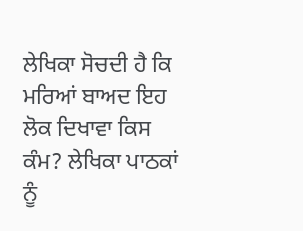ਲੇਖਿਕਾ ਸੋਚਦੀ ਹੈ ਕਿ ਮਰਿਆਂ ਬਾਅਦ ਇਹ ਲੋਕ ਦਿਖਾਵਾ ਕਿਸ ਕੰਮ? ਲੇਖਿਕਾ ਪਾਠਕਾਂ ਨੂੰ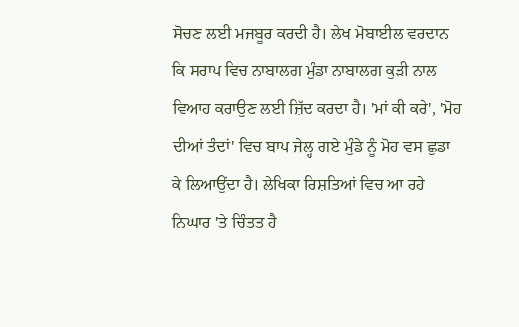ਸੋਚਣ ਲਈ ਮਜਬੂਰ ਕਰਦੀ ਹੈ। ਲੇਖ ਮੋਬਾਈਲ ਵਰਦਾਨ ਕਿ ਸਰਾਪ ਵਿਚ ਨਾਬਾਲਗ ਮੁੰਡਾ ਨਾਬਾਲਗ ਕੁੜੀ ਨਾਲ ਵਿਆਹ ਕਰਾਉਣ ਲਈ ਜ਼ਿੱਦ ਕਰਦਾ ਹੈ। 'ਮਾਂ ਕੀ ਕਰੇ', 'ਮੋਹ ਦੀਆਂ ਤੰਦਾਂ' ਵਿਚ ਬਾਪ ਜੇਲ੍ਹ ਗਏ ਮੁੰਡੇ ਨੂੰ ਮੋਹ ਵਸ ਛੁਡਾ ਕੇ ਲਿਆਉਂਦਾ ਹੈ। ਲੇਖਿਕਾ ਰਿਸ਼ਤਿਆਂ ਵਿਚ ਆ ਰਹੇ ਨਿਘਾਰ 'ਤੇ ਚਿੰਤਤ ਹੈ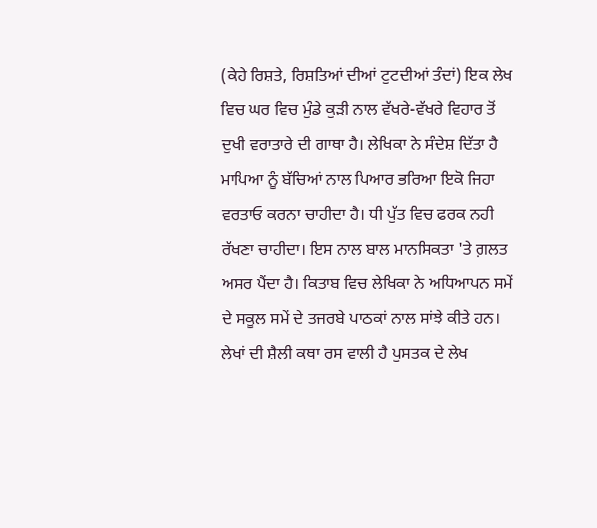(ਕੇਹੇ ਰਿਸ਼ਤੇ, ਰਿਸ਼ਤਿਆਂ ਦੀਆਂ ਟੁਟਦੀਆਂ ਤੰਦਾਂ) ਇਕ ਲੇਖ ਵਿਚ ਘਰ ਵਿਚ ਮੁੰਡੇ ਕੁੜੀ ਨਾਲ ਵੱਖਰੇ-ਵੱਖਰੇ ਵਿਹਾਰ ਤੋਂ ਦੁਖੀ ਵਰਾਤਾਰੇ ਦੀ ਗਾਥਾ ਹੈ। ਲੇਖਿਕਾ ਨੇ ਸੰਦੇਸ਼ ਦਿੱਤਾ ਹੈ ਮਾਪਿਆ ਨੂੰ ਬੱਚਿਆਂ ਨਾਲ ਪਿਆਰ ਭਰਿਆ ਇਕੋ ਜਿਹਾ ਵਰਤਾਓ ਕਰਨਾ ਚਾਹੀਦਾ ਹੈ। ਧੀ ਪੁੱਤ ਵਿਚ ਫਰਕ ਨਹੀ ਰੱਖਣਾ ਚਾਹੀਦਾ। ਇਸ ਨਾਲ ਬਾਲ ਮਾਨਸਿਕਤਾ 'ਤੇ ਗ਼ਲਤ ਅਸਰ ਪੈਂਦਾ ਹੈ। ਕਿਤਾਬ ਵਿਚ ਲੇਖਿਕਾ ਨੇ ਅਧਿਆਪਨ ਸਮੇਂ ਦੇ ਸਕੂਲ ਸਮੇਂ ਦੇ ਤਜਰਬੇ ਪਾਠਕਾਂ ਨਾਲ ਸਾਂਝੇ ਕੀਤੇ ਹਨ। ਲੇਖਾਂ ਦੀ ਸ਼ੈਲੀ ਕਥਾ ਰਸ ਵਾਲੀ ਹੈ ਪੁਸਤਕ ਦੇ ਲੇਖ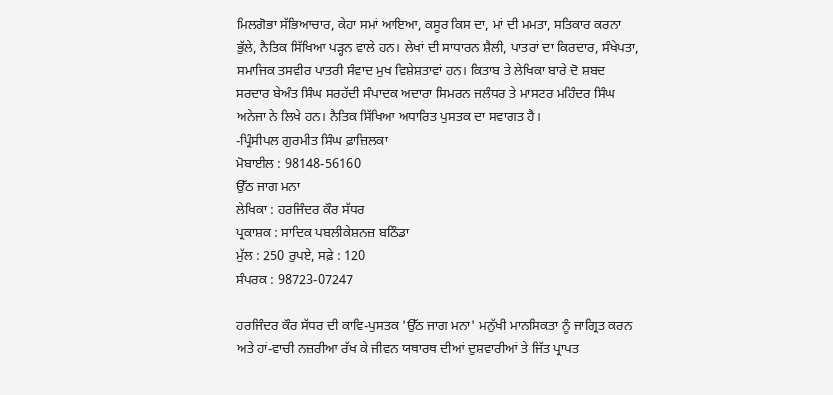ਮਿਲਗੋਭਾ ਸੱਭਿਆਚਾਰ, ਕੇਹਾ ਸਮਾਂ ਆਇਆ, ਕਸੂਰ ਕਿਸ ਦਾ, ਮਾਂ ਦੀ ਮਮਤਾ, ਸਤਿਕਾਰ ਕਰਨਾ ਭੁੱਲੇ, ਨੈਤਿਕ ਸਿੱਖਿਆ ਪੜ੍ਹਨ ਵਾਲੇ ਹਨ। ਲੇਖਾਂ ਦੀ ਸਾਧਾਰਨ ਸ਼ੈਲੀ, ਪਾਤਰਾਂ ਦਾ ਕਿਰਦਾਰ, ਸੰਖੇਪਤਾ, ਸਮਾਜਿਕ ਤਸਵੀਰ ਪਾਤਰੀ ਸੰਵਾਦ ਮੁਖ ਵਿਸ਼ੇਸ਼ਤਾਵਾਂ ਹਨ। ਕਿਤਾਬ ਤੇ ਲੇਖਿਕਾ ਬਾਰੇ ਦੋ ਸ਼ਬਦ ਸਰਦਾਰ ਬੇਅੰਤ ਸਿੰਘ ਸਰਹੱਦੀ ਸੰਪਾਦਕ ਅਦਾਰਾ ਸਿਮਰਨ ਜਲੰਧਰ ਤੇ ਮਾਸਟਰ ਮਹਿੰਦਰ ਸਿੰਘ ਅਨੇਜਾ ਨੇ ਲਿਖੇ ਹਨ। ਨੈਤਿਕ ਸਿੱਖਿਆ ਅਧਾਰਿਤ ਪੁਸਤਕ ਦਾ ਸਵਾਗਤ ਹੈ।
-ਪ੍ਰਿੰਸੀਪਲ ਗੁਰਮੀਤ ਸਿੰਘ ਫ਼ਾਜ਼ਿਲਕਾ
ਮੋਬਾਈਲ : 98148-56160
ਉੱਠ ਜਾਗ ਮਨਾ
ਲੇਖਿਕਾ : ਹਰਜਿੰਦਰ ਕੌਰ ਸੱਧਰ
ਪ੍ਰਕਾਸ਼ਕ : ਸਾਦਿਕ ਪਬਲੀਕੇਸ਼ਨਜ਼ ਬਠਿੰਡਾ
ਮੁੱਲ : 250 ਰੁਪਏ, ਸਫ਼ੇ : 120
ਸੰਪਰਕ : 98723-07247

ਹਰਜਿੰਦਰ ਕੌਰ ਸੱਧਰ ਦੀ ਕਾਵਿ-ਪੁਸਤਕ 'ਉੱਠ ਜਾਗ ਮਨਾ' ਮਨੁੱਖੀ ਮਾਨਸਿਕਤਾ ਨੂੰ ਜਾਗ੍ਰਿਤ ਕਰਨ ਅਤੇ ਹਾਂ-ਵਾਚੀ ਨਜ਼ਰੀਆ ਰੱਖ ਕੇ ਜੀਵਨ ਯਥਾਰਥ ਦੀਆਂ ਦੁਸ਼ਵਾਰੀਆਂ ਤੇ ਜਿੱਤ ਪ੍ਰਾਪਤ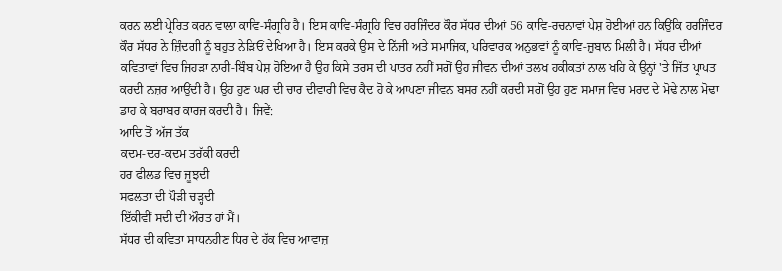ਕਰਨ ਲਈ ਪ੍ਰੇਰਿਤ ਕਰਨ ਵਾਲਾ ਕਾਵਿ-ਸੰਗ੍ਰਹਿ ਹੈ। ਇਸ ਕਾਵਿ-ਸੰਗ੍ਰਹਿ ਵਿਚ ਹਰਜਿੰਦਰ ਕੌਰ ਸੱਧਰ ਦੀਆਂ 56 ਕਾਵਿ-ਰਚਨਾਵਾਂ ਪੇਸ਼ ਹੋਈਆਂ ਹਨ ਕਿਉਂਕਿ ਹਰਜਿੰਦਰ ਕੌਰ ਸੱਧਰ ਨੇ ਜ਼ਿੰਦਗੀ ਨੂੰ ਬਹੁਤ ਨੇੜਿਓਂ ਦੇਖਿਆ ਹੈ। ਇਸ ਕਰਕੇ ਉਸ ਦੇ ਨਿੱਜੀ ਅਤੇ ਸਮਾਜਿਕ, ਪਰਿਵਾਰਕ ਅਨੁਭਵਾਂ ਨੂੰ ਕਾਵਿ-ਜ਼ੁਬਾਨ ਮਿਲੀ ਹੈ। ਸੱਧਰ ਦੀਆਂ ਕਵਿਤਾਵਾਂ ਵਿਚ ਜਿਹੜਾ ਨਾਰੀ-ਬਿੰਬ ਪੇਸ਼ ਹੋਇਆ ਹੈ ਉਹ ਕਿਸੇ ਤਰਸ ਦੀ ਪਾਤਰ ਨਹੀਂ ਸਗੋਂ ਉਹ ਜੀਵਨ ਦੀਆਂ ਤਲਖ ਹਕੀਕਤਾਂ ਨਾਲ ਖਹਿ ਕੇ ਉਨ੍ਹਾਂ 'ਤੇ ਜਿੱਤ ਪ੍ਰਾਪਤ ਕਰਦੀ ਨਜ਼ਰ ਆਉਂਦੀ ਹੈ। ਉਹ ਹੁਣ ਘਰ ਦੀ ਚਾਰ ਦੀਵਾਰੀ ਵਿਚ ਕੈਦ ਹੋ ਕੇ ਆਪਣਾ ਜੀਵਨ ਬਸਰ ਨਹੀਂ ਕਰਦੀ ਸਗੋਂ ਉਹ ਹੁਣ ਸਮਾਜ ਵਿਚ ਮਰਦ ਦੇ ਮੋਢੇ ਨਾਲ ਮੋਢਾ ਡਾਹ ਕੇ ਬਰਾਬਰ ਕਾਰਜ ਕਰਦੀ ਹੈ। ਜਿਵੇਂ:
ਆਦਿ ਤੋਂ ਅੱਜ ਤੱਕ
ਕਦਮ-ਦਰ-ਕਦਮ ਤਰੱਕੀ ਕਰਦੀ
ਹਰ ਫੀਲਡ ਵਿਚ ਜੂਝਦੀ
ਸਫਲਤਾ ਦੀ ਪੌੜੀ ਚੜ੍ਹਦੀ
ਇੱਕੀਵੀਂ ਸਦੀ ਦੀ ਔਰਤ ਹਾਂ ਮੈਂ।
ਸੱਧਰ ਦੀ ਕਵਿਤਾ ਸਾਧਨਹੀਣ ਧਿਰ ਦੇ ਹੱਕ ਵਿਚ ਆਵਾਜ਼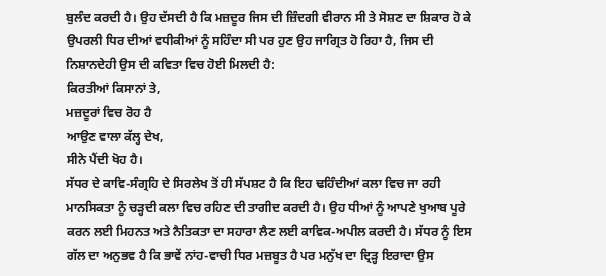ਬੁਲੰਦ ਕਰਦੀ ਹੈ। ਉਹ ਦੱਸਦੀ ਹੈ ਕਿ ਮਜ਼ਦੂਰ ਜਿਸ ਦੀ ਜ਼ਿੰਦਗੀ ਵੀਰਾਨ ਸੀ ਤੇ ਸੋਸ਼ਣ ਦਾ ਸ਼ਿਕਾਰ ਹੋ ਕੇ ਉਪਰਲੀ ਧਿਰ ਦੀਆਂ ਵਧੀਕੀਆਂ ਨੂੰ ਸਹਿੰਦਾ ਸੀ ਪਰ ਹੁਣ ਉਹ ਜਾਗ੍ਰਿਤ ਹੋ ਰਿਹਾ ਹੈ, ਜਿਸ ਦੀ ਨਿਸ਼ਾਨਦੇਹੀ ਉਸ ਦੀ ਕਵਿਤਾ ਵਿਚ ਹੋਈ ਮਿਲਦੀ ਹੈ:
ਕਿਰਤੀਆਂ ਕਿਸਾਨਾਂ ਤੇ,
ਮਜ਼ਦੂਰਾਂ ਵਿਚ ਰੋਹ ਹੈ
ਆਉਣ ਵਾਲਾ ਕੱਲ੍ਹ ਦੇਖ,
ਸੀਨੇ ਪੈਂਦੀ ਖੋਹ ਹੈ।
ਸੱਧਰ ਦੇ ਕਾਵਿ-ਸੰਗ੍ਰਹਿ ਦੇ ਸਿਰਲੇਖ ਤੋਂ ਹੀ ਸੱਪਸ਼ਟ ਹੈ ਕਿ ਇਹ ਢਹਿੰਦੀਆਂ ਕਲਾ ਵਿਚ ਜਾ ਰਹੀ ਮਾਨਸਿਕਤਾ ਨੂੰ ਚੜ੍ਹਦੀ ਕਲਾ ਵਿਚ ਰਹਿਣ ਦੀ ਤਾਗੀਦ ਕਰਦੀ ਹੈ। ਉਹ ਧੀਆਂ ਨੂੰ ਆਪਣੇ ਖੁਆਬ ਪੂਰੇ ਕਰਨ ਲਈ ਮਿਹਨਤ ਅਤੇ ਨੈਤਿਕਤਾ ਦਾ ਸਹਾਰਾ ਲੈਣ ਲਈ ਕਾਵਿਕ-ਅਪੀਲ ਕਰਦੀ ਹੈ। ਸੱਧਰ ਨੂੰ ਇਸ ਗੱਲ ਦਾ ਅਨੁਭਵ ਹੈ ਕਿ ਭਾਵੇਂ ਨਾਂਹ-ਵਾਚੀ ਧਿਰ ਮਜ਼ਬੂਤ ਹੈ ਪਰ ਮਨੁੱਖ ਦਾ ਦ੍ਰਿੜ੍ਹ ਇਰਾਦਾ ਉਸ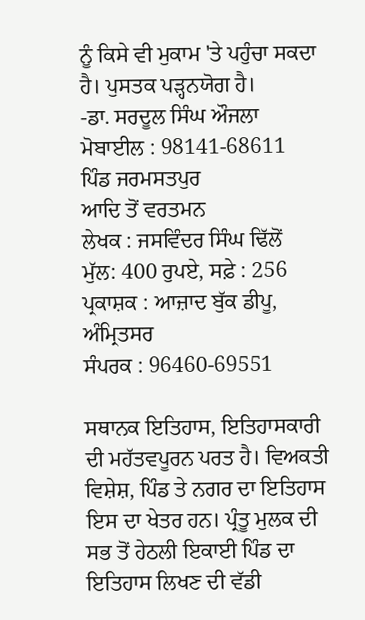ਨੂੰ ਕਿਸੇ ਵੀ ਮੁਕਾਮ 'ਤੇ ਪਹੁੰਚਾ ਸਕਦਾ ਹੈ। ਪੁਸਤਕ ਪੜ੍ਹਨਯੋਗ ਹੈ।
-ਡਾ. ਸਰਦੂਲ ਸਿੰਘ ਔਜਲਾ
ਮੋਬਾਈਲ : 98141-68611
ਪਿੰਡ ਜਰਮਸਤਪੁਰ
ਆਦਿ ਤੋਂ ਵਰਤਮਨ
ਲੇਖਕ : ਜਸਵਿੰਦਰ ਸਿੰਘ ਢਿੱਲੋਂ
ਮੁੱਲ: 400 ਰੁਪਏ, ਸਫ਼ੇ : 256
ਪ੍ਰਕਾਸ਼ਕ : ਆਜ਼ਾਦ ਬੁੱਕ ਡੀਪੂ, ਅੰਮ੍ਰਿਤਸਰ
ਸੰਪਰਕ : 96460-69551

ਸਥਾਨਕ ਇਤਿਹਾਸ, ਇਤਿਹਾਸਕਾਰੀ ਦੀ ਮਹੱਤਵਪੂਰਨ ਪਰਤ ਹੈ। ਵਿਅਕਤੀ ਵਿਸ਼ੇਸ਼, ਪਿੰਡ ਤੇ ਨਗਰ ਦਾ ਇਤਿਹਾਸ ਇਸ ਦਾ ਖੇਤਰ ਹਨ। ਪ੍ਰੰਤੂ ਮੁਲਕ ਦੀ ਸਭ ਤੋਂ ਹੇਠਲੀ ਇਕਾਈ ਪਿੰਡ ਦਾ ਇਤਿਹਾਸ ਲਿਖਣ ਦੀ ਵੱਡੀ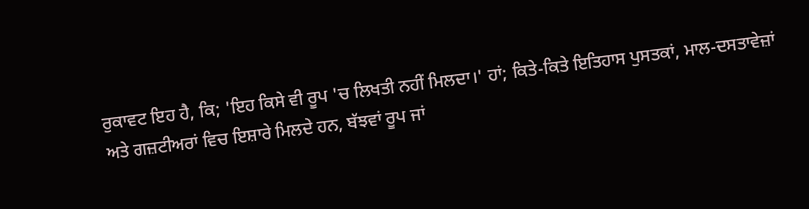ਰੁਕਾਵਟ ਇਹ ਹੈ, ਕਿ; 'ਇਹ ਕਿਸੇ ਵੀ ਰੂਪ 'ਚ ਲਿਖਤੀ ਨਹੀਂ ਮਿਲਦਾ।' ਹਾਂ; ਕਿਤੇ-ਕਿਤੇ ਇਤਿਹਾਸ ਪੁਸਤਕਾਂ, ਮਾਲ-ਦਸਤਾਵੇਜ਼ਾਂ ਅਤੇ ਗਜ਼ਟੀਅਰਾਂ ਵਿਚ ਇਸ਼ਾਰੇ ਮਿਲਦੇ ਹਨ, ਬੱਝਵਾਂ ਰੂਪ ਜਾਂ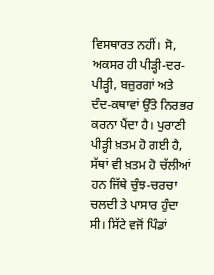ਵਿਸਥਾਰਤ ਨਹੀਂ। ਸੋ, ਅਕਸਰ ਹੀ ਪੀੜ੍ਹੀ-ਦਰ-ਪੀੜ੍ਹੀ, ਬਜ਼ੁਰਗਾਂ ਅਤੇ ਦੰਦ-ਕਥਾਵਾਂ ਉੱਤੇ ਨਿਰਭਰ ਕਰਨਾ ਪੈਂਦਾ ਹੈ। ਪੁਰਾਣੀ ਪੀੜ੍ਹੀ ਖ਼ਤਮ ਹੋ ਗਈ ਹੈ, ਸੱਥਾਂ ਵੀ ਖ਼ਤਮ ਹੋ ਚੱਲੀਆਂ ਹਨ ਜਿੱਥੇ ਚੁੰਝ-ਚਰਚਾ ਚਲਦੀ ਤੇ ਪਾਸਾਰ ਹੁੰਦਾ ਸੀ। ਸਿੱਟੇ ਵਜੋਂ ਪਿੰਡਾਂ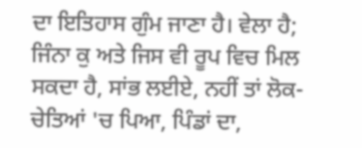ਦਾ ਇਤਿਹਾਸ ਗੁੰਮ ਜਾਣਾ ਹੈ। ਵੇਲਾ ਹੈ; ਜਿੰਨਾ ਕੁ ਅਤੇ ਜਿਸ ਵੀ ਰੂਪ ਵਿਚ ਮਿਲ ਸਕਦਾ ਹੈ, ਸਾਂਭ ਲਈਏ, ਨਹੀਂ ਤਾਂ ਲੋਕ-ਚੇਤਿਆਂ 'ਚ ਪਿਆ, ਪਿੰਡਾਂ ਦਾ,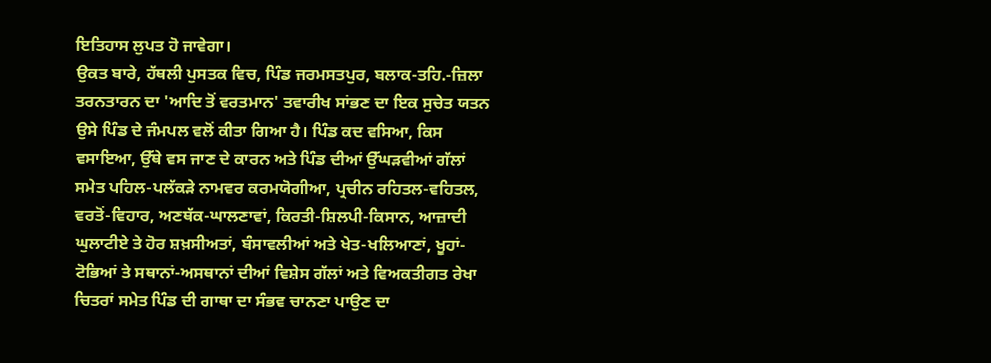ਇਤਿਹਾਸ ਲੁਪਤ ਹੋ ਜਾਵੇਗਾ।
ਉਕਤ ਬਾਰੇ, ਹੱਥਲੀ ਪੁਸਤਕ ਵਿਚ, ਪਿੰਡ ਜਰਮਸਤਪੁਰ, ਬਲਾਕ-ਤਹਿ.-ਜ਼ਿਲਾ ਤਰਨਤਾਰਨ ਦਾ 'ਆਦਿ ਤੋਂ ਵਰਤਮਾਨ' ਤਵਾਰੀਖ ਸਾਂਭਣ ਦਾ ਇਕ ਸੁਚੇਤ ਯਤਨ ਉਸੇ ਪਿੰਡ ਦੇ ਜੰਮਪਲ ਵਲੋਂ ਕੀਤਾ ਗਿਆ ਹੈ। ਪਿੰਡ ਕਦ ਵਸਿਆ, ਕਿਸ ਵਸਾਇਆ, ਉੱਥੇ ਵਸ ਜਾਣ ਦੇ ਕਾਰਨ ਅਤੇ ਪਿੰਡ ਦੀਆਂ ਉੱਘੜਵੀਆਂ ਗੱਲਾਂ ਸਮੇਤ ਪਹਿਲ-ਪਲੱਕੜੇ ਨਾਮਵਰ ਕਰਮਯੋਗੀਆ, ਪ੍ਰਚੀਨ ਰਹਿਤਲ-ਵਹਿਤਲ, ਵਰਤੋਂ-ਵਿਹਾਰ, ਅਣਥੱਕ-ਘਾਲਣਾਵਾਂ, ਕਿਰਤੀ-ਸ਼ਿਲਪੀ-ਕਿਸਾਨ, ਆਜ਼ਾਦੀ ਘੁਲਾਟੀਏ ਤੇ ਹੋਰ ਸ਼ਖ਼ਸੀਅਤਾਂ, ਬੰਸਾਵਲੀਆਂ ਅਤੇ ਖੇਤ-ਖਲਿਆਣਾਂ, ਖੂਹਾਂ-ਟੋਭਿਆਂ ਤੇ ਸਥਾਨਾਂ-ਅਸਥਾਨਾਂ ਦੀਆਂ ਵਿਸ਼ੇਸ ਗੱਲਾਂ ਅਤੇ ਵਿਅਕਤੀਗਤ ਰੇਖਾ ਚਿਤਰਾਂ ਸਮੇਤ ਪਿੰਡ ਦੀ ਗਾਥਾ ਦਾ ਸੰਭਵ ਚਾਨਣਾ ਪਾਉਣ ਦਾ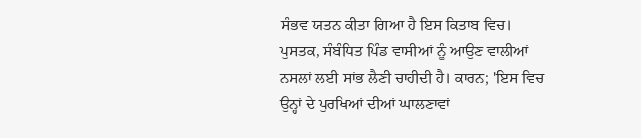ਸੰਭਵ ਯਤਨ ਕੀਤਾ ਗਿਆ ਹੈ ਇਸ ਕਿਤਾਬ ਵਿਚ।
ਪੁਸਤਕ, ਸੰਬੰਧਿਤ ਪਿੰਡ ਵਾਸੀਆਂ ਨੂੰ ਆਉਣ ਵਾਲੀਆਂ ਨਸਲਾਂ ਲਈ ਸਾਂਭ ਲੈਣੀ ਚਾਹੀਦੀ ਹੈ। ਕਾਰਨ; 'ਇਸ ਵਿਚ ਉਨ੍ਹਾਂ ਦੇ ਪੁਰਖਿਆਂ ਦੀਆਂ ਘਾਲਣਾਵਾਂ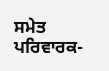ਸਮੇਤ ਪਰਿਵਾਰਕ-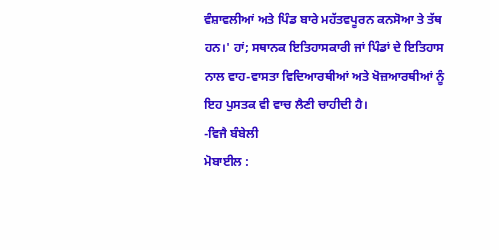ਵੰਸ਼ਾਵਲੀਆਂ ਅਤੇ ਪਿੰਡ ਬਾਰੇ ਮਹੱਤਵਪੂਰਨ ਕਨਸੋਆ ਤੇ ਤੱਥ ਹਨ।' ਹਾਂ; ਸਥਾਨਕ ਇਤਿਹਾਸਕਾਰੀ ਜਾਂ ਪਿੰਡਾਂ ਦੇ ਇਤਿਹਾਸ ਨਾਲ ਵਾਹ-ਵਾਸਤਾ ਵਿਦਿਆਰਥੀਆਂ ਅਤੇ ਖੋਜ਼ਆਰਥੀਆਂ ਨੂੰ ਇਹ ਪੁਸਤਕ ਵੀ ਵਾਚ ਲੈਣੀ ਚਾਹੀਦੀ ਹੈ।
-ਵਿਜੈ ਬੰਬੇਲੀ
ਮੋਬਾਈਲ :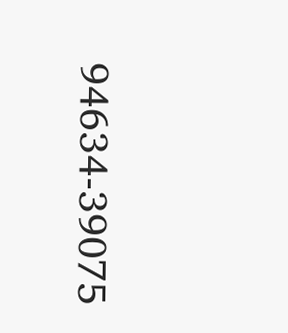94634-39075